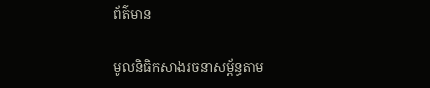ព័ត៌មាន

មូលនិធិកសាងរចនាសម្ព័ន្ធតាម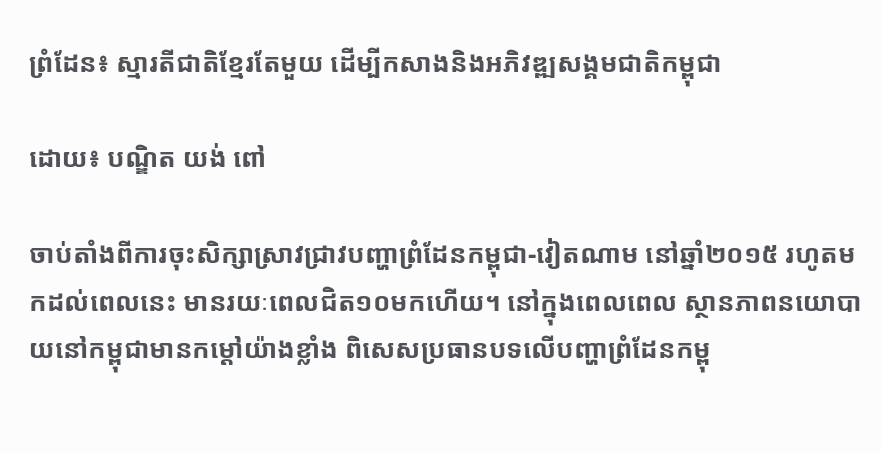ព្រំដែន៖ ស្មារតីជាតិខ្មែរតែមួយ ដើម្បីកសាងនិងអភិវឌ្ឍសង្គមជាតិកម្ពុជា

ដោយ៖ បណ្ឌិត យង់ ពៅ

ចាប់តាំងពីការចុះសិក្សាស្រាវជ្រាវបញ្ហាព្រំដែនកម្ពុជា-វៀតណាម នៅឆ្នាំ២០១៥ រហូតមកដល់ពេលនេះ មានរយៈពេលជិត១០មកហើយ។ នៅក្នុងពេលពេល ស្ថានភាពនយោបាយនៅកម្ពុជាមានកម្ដៅយ៉ាងខ្លាំង ពិសេសប្រធានបទលើបញ្ហាព្រំដែនកម្ពុ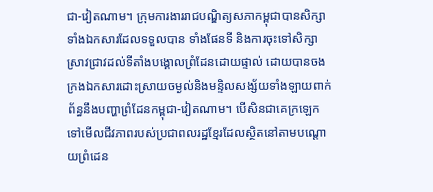ជា-វៀតណាម។ ក្រុមការងាររាជបណ្ឌិត្យសភាកម្ពុជាបានសិក្សាទាំងឯកសារដែលទទួលបាន ទាំងផែនទី និងការចុះទៅសិក្សាស្រាវជ្រាវដល់ទីតាំងបង្គោលព្រំដែនដោយផ្ទាល់ ដោយបានចងក្រងឯកសារដោះស្រាយចម្ងល់និងមន្ទិលសង្ស័យទាំងឡាយពាក់ព័ន្ធនឹងបញ្ហាព្រំដែនកម្ពុជា-វៀតណាម។ បើសិនជាគេក្រឡេកទៅមើលជីវភាពរបស់ប្រជាពលរដ្ឋខ្មែរដែលស្ថិតនៅតាមបណ្ដោយព្រំដេន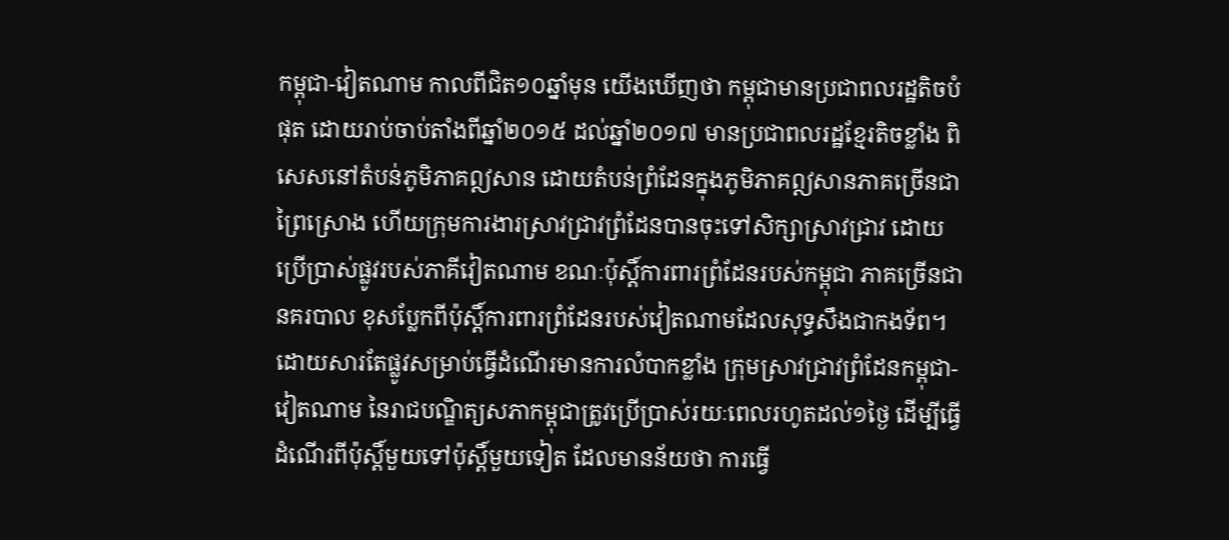កម្ពុជា-វៀតណាម កាលពីជិត១០ឆ្នាំមុន យើងឃើញថា កម្ពុជាមានប្រជាពលរដ្ឋតិចបំផុត ដោយរាប់ចាប់តាំងពីឆ្នាំ២០១៥ ដល់ឆ្នាំ២០១៧ មានប្រជាពលរដ្ឋខ្មែរតិចខ្លាំង ពិសេសនៅតំបន់ភូមិភាគឦសាន ដោយតំបន់ព្រំដែនក្នុងភូមិភាគឦសានភាគច្រើនជាព្រៃស្រោង ហើយក្រុមការងារស្រាវជ្រាវព្រំដែនបានចុះទៅសិក្សាស្រាវជ្រាវ ដោយប្រើប្រាស់ផ្លូវរបស់ភាគីវៀតណាម ខណៈប៉ុស្តិ៍ការពារព្រំដែនរបស់កម្ពុជា ភាគច្រើនជានគរបាល ខុសប្លែកពីប៉ុស្តិ៍ការពារព្រំដែនរបស់វៀតណាមដែលសុទ្ធសឹងជាកងទ័ព។ ដោយសារតែផ្លូវសម្រាប់ធ្វើដំណើរមានការលំបាកខ្លាំង ក្រុមស្រាវជ្រាវព្រំដែនកម្ពុជា-វៀតណាម នៃរាជបណ្ឌិត្យសភាកម្ពុជាត្រូវប្រើប្រាស់រយៈពេលរហូតដល់១ថ្ងៃ ដើម្បីធ្វើដំណើរពីប៉ុស្តិ៍មួយទៅប៉ុស្តិ៍មួយទៀត ដែលមានន័យថា ការធ្វើ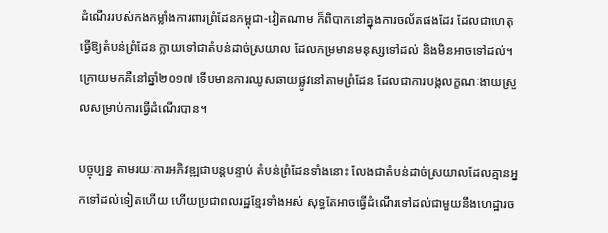ដំណើររបស់កងកម្លាំងការពារព្រំដែនកម្ពុជា-វៀតណាម ក៏ពិបាកនៅគ្នុងការចល័តផងដែរ ដែលជាហេតុធ្វើឱ្យតំបន់ព្រំដែន ក្លាយទៅជាតំបន់ដាច់ស្រយាល ដែលកម្រមានមនុស្សទៅដល់ និងមិនអាចទៅដល់។ ក្រោយមកគឺនៅឆ្នាំ២០១៧ ទើបមានការឈូសឆាយផ្លូវនៅតាមព្រំដែន ដែលជាការបង្កលក្ខណៈងាយស្រួលសម្រាប់ការធ្វើដំណើរបាន។

បច្ចុប្បន្ន តាមរយៈការអភិវឌ្ឍជាបន្តបន្ទាប់ តំបន់ព្រំដែនទាំងនោះ លែងជាតំបន់ដាច់ស្រយាលដែលគ្មានអ្នកទៅដល់ទៀតហើយ ហើយប្រជាពលរដ្ឋខ្មែរទាំងអស់ សុទ្ធតែអាចធ្វើដំណើរទៅដល់ជាមួយនឹងហេដ្ឋារច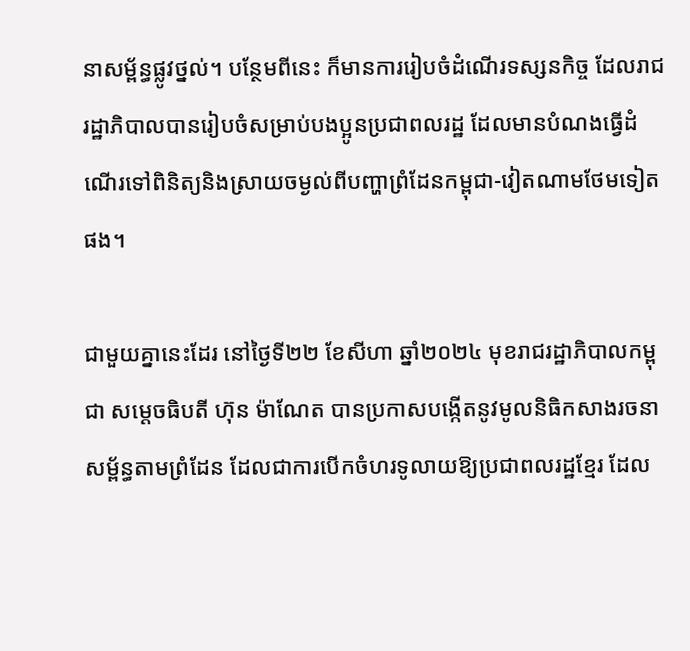នាសម្ព័ន្ធផ្លូវថ្នល់។ បន្ថែមពីនេះ ក៏មានការរៀបចំដំណើរទស្សនកិច្ច ដែលរាជរដ្ឋាភិបាលបានរៀបចំសម្រាប់បងប្អូនប្រជាពលរដ្ឋ ដែលមានបំណងធ្វើដំណើរទៅពិនិត្យនិងស្រាយចម្ងល់ពីបញ្ហាព្រំដែនកម្ពុជា-វៀតណាមថែមទៀតផង។

ជាមួយគ្នានេះដែរ នៅថ្ងៃទី២២ ខែសីហា ឆ្នាំ២០២៤ មុខរាជរដ្ឋាភិបាលកម្ពុជា សម្ដេចធិបតី ហ៊ុន ម៉ាណែត បានប្រកាសបង្កើតនូវមូលនិធិកសាងរចនាសម្ព័ន្ធតាមព្រំដែន ដែលជាការបើកចំហរទូលាយឱ្យប្រជាពលរដ្ឋខ្មែរ ដែល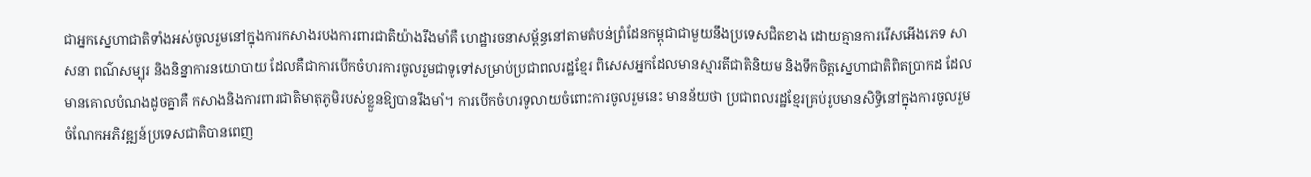ជាអ្នកស្នេហាជាតិទាំងអស់ចូលរួមនៅក្នុងការកសាងរបងការពារជាតិយ៉ាងរឹងមាំគឺ ហេដ្ឋារចនាសម្ព័ន្ធនៅតាមតំបន់ព្រំដែនកម្ពុជាជាមួយនឹងប្រទេសជិតខាង ដោយគ្មានការរើសអើងភេទ សាសនា ពណ៌សម្បុរ និងនិន្នាការនយោបាយ ដែលគឺជាការបើកចំហរការចូលរួមជាទូទៅសម្រាប់ប្រជាពលរដ្ឋខ្មែរ ពិសេសអ្នកដែលមានស្មារតីជាតិនិយម និងទឹកចិត្តស្នេហាជាតិពិតប្រាកដ ដែលមានគោលបំណងដូចគ្នាគឺ កសាងនិងការពារជាតិមាតុភូមិរបស់ខ្លួនឱ្យបានរឹងមាំ។ ការបើកចំហរទូលាយចំពោះការចូលរួមនេះ មានន័យថា ប្រជាពលរដ្ឋខ្មែរគ្រប់រូបមានសិទ្ធិនៅក្នុងការចូលរួមចំណែកអភិវឌ្ឍន៍ប្រទេសជាតិបានពេញ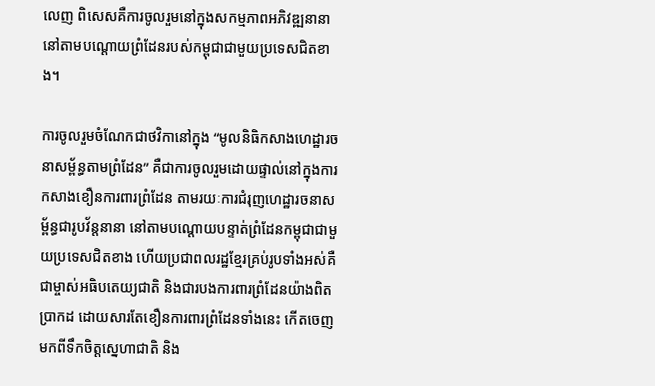លេញ ពិសេសគឺការចូលរួមនៅក្នុងសកម្មភាពអភិវឌ្ឍនានានៅតាមបណ្ដោយព្រំដែនរបស់កម្ពុជាជាមួយប្រទេសជិតខាង។

ការចូលរួមចំណែកជាថវិកានៅក្នុង “មូលនិធិកសាងហេដ្ឋារចនាសម្ព័ន្ធតាមព្រំដែន” គឺជាការចូលរួមដោយផ្ទាល់នៅក្នុងការកសាងខឿនការពារព្រំដែន តាមរយៈការជំរុញហេដ្ឋារចនាសម្ព័ន្ធជារូបវ័ន្តនានា នៅតាមបណ្ដោយបន្ទាត់ព្រំដែនកម្ពុជាជាមួយប្រទេសជិតខាង ហើយប្រជាពលរដ្ឋខ្មែរគ្រប់រូបទាំងអស់គឺជាម្ចាស់អធិបតេយ្យជាតិ និងជារបងការពារព្រំដែនយ៉ាងពិតប្រាកដ ដោយសារតែខឿនការពារព្រំដែនទាំងនេះ កើតចេញមកពីទឹកចិត្តស្នេហាជាតិ និង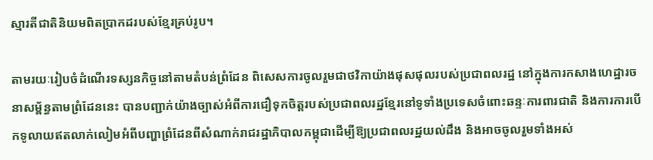ស្មារតីជាតិនិយមពិតប្រាកដរបស់ខ្មែរគ្រប់រូប។

តាមរយៈរៀបចំដំណើរទស្សនកិច្ចនៅតាមតំបន់ព្រំដែន ពិសេសការចូលរួមជាថវិកាយ៉ាងផុសផុលរបស់ប្រជាពលរដ្ឋ នៅក្នុងការកសាងហេដ្ឋារចនាសម្ព័ន្ធតាមព្រំដែននេះ បានបញ្ជាក់យ៉ាងច្បាស់អំពីការជឿទុកចិត្តរបស់ប្រជាពលរដ្ឋខ្មែរនៅទូទាំងប្រទេសចំពោះឆន្ទៈការពារជាតិ និងការការបើកទូលាយឥតលាក់លៀមអំពីបញ្ហាព្រំដែនពីសំណាក់រាជរដ្ឋាភិបាលកម្ពុជាដើម្បីឱ្យប្រជាពលរដ្ឋយល់ដឹង និងអាចចូលរួមទាំងអស់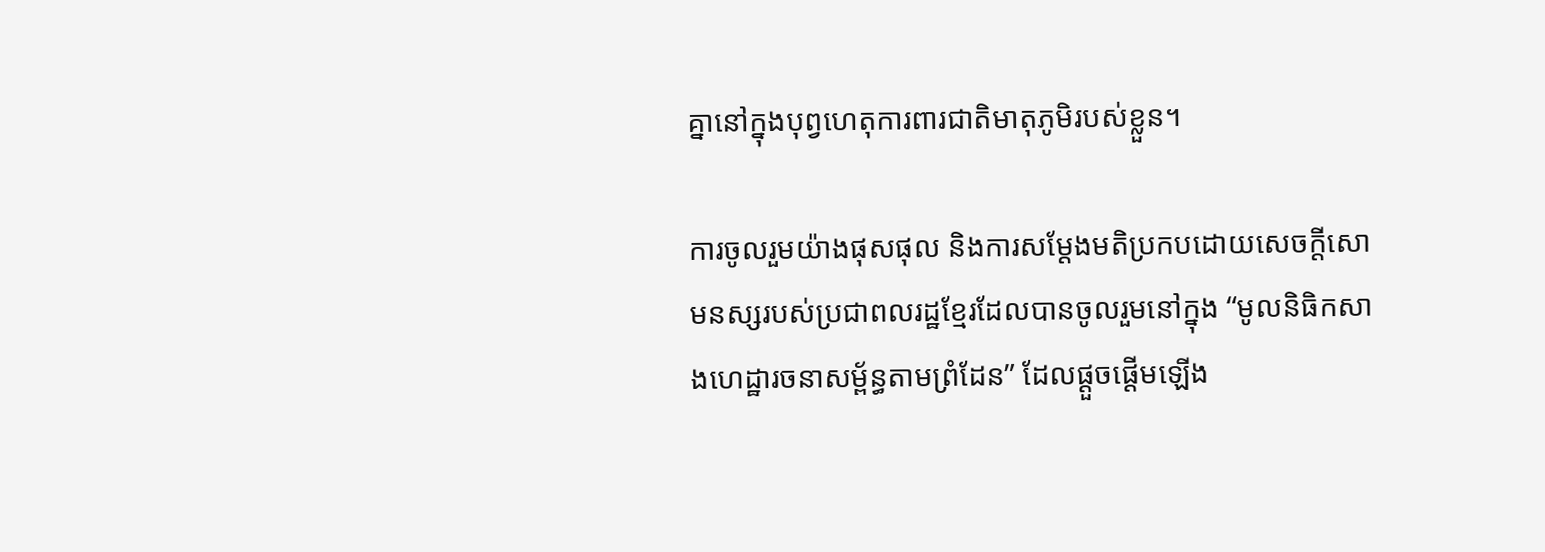គ្នានៅក្នុងបុព្វហេតុការពារជាតិមាតុភូមិរបស់ខ្លួន។

ការចូលរួមយ៉ាងផុសផុល និងការសម្ដែងមតិប្រកបដោយសេចក្ដីសោមនស្សរបស់ប្រជាពលរដ្ឋខ្មែរដែលបានចូលរួមនៅក្នុង “មូលនិធិកសាងហេដ្ឋារចនាសម្ព័ន្ធតាមព្រំដែន” ដែលផ្ដួចផ្ដើមឡើង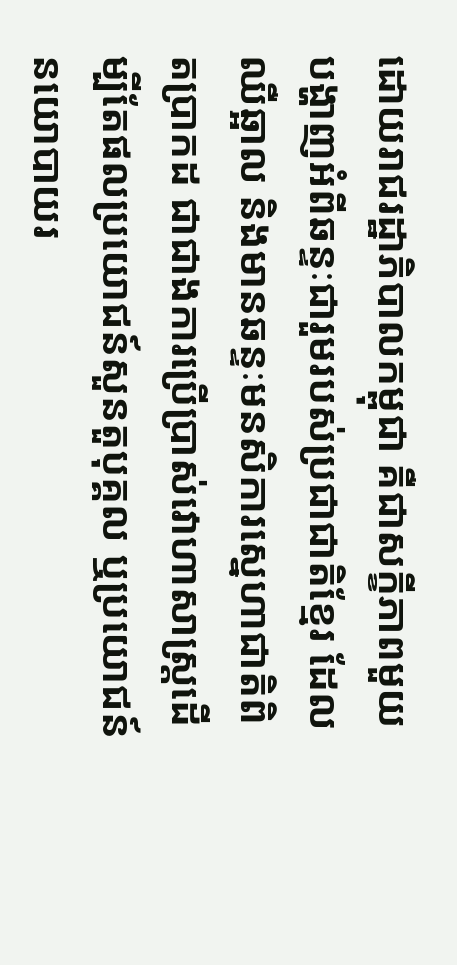ដោយរាជរដ្ឋាភិបាលកម្ពុជា គឺជាសក្ខីភាពមួយបង្ហាញអំពីឆន្ទៈជារួមរបស់ប្រជាជាតិខ្មែរ ដែលឈឺឆ្អាល និងមានឆន្ទៈមនសិការស្នេហាជាតិពិតប្រាកដ ជាជាងការប្រើប្រាស់វោហាសាស្ត្រដើម្បីតែផលប្រយោជន៍សួនតួបុគ្គល ឬប្រយោជន៍នយោបាយរ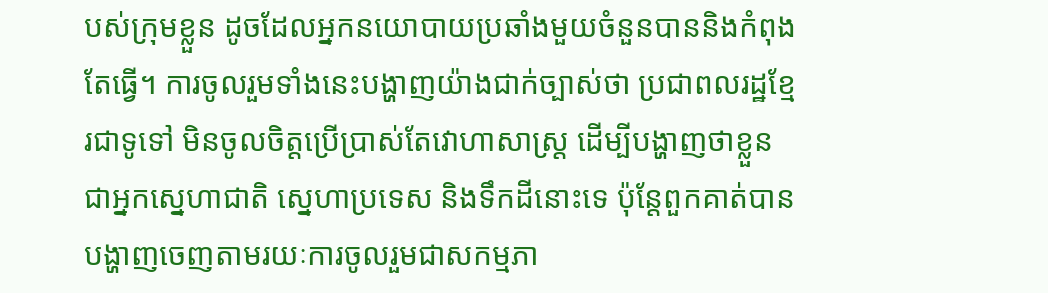បស់ក្រុមខ្លួន ដូចដែលអ្នកនយោបាយប្រឆាំងមួយចំនួនបាននិងកំពុងតែធ្វើ។ ការចូលរួមទាំងនេះបង្ហាញយ៉ាងជាក់ច្បាស់ថា ប្រជាពលរដ្ឋខ្មែរជាទូទៅ មិនចូលចិត្តប្រើប្រាស់តែវោហាសាស្ត្រ ដើម្បីបង្ហាញថាខ្លួនជាអ្នកស្នេហាជាតិ ស្នេហាប្រទេស និងទឹកដីនោះទេ ប៉ុន្តែពួកគាត់បានបង្ហាញចេញតាមរយៈការចូលរួមជាសកម្មភា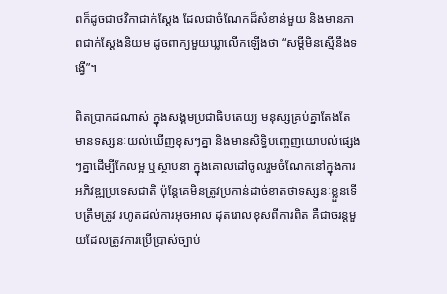ពក៏ដូចជាថវិកាជាក់ស្ដែង ដែលជាចំណែកដ៏សំខាន់មួយ និងមានភាពជាក់ស្ដែងនិយម ដូចពាក្យមួយឃ្លាលើកឡើងថា “សម្ដីមិនស្មើនឹងទង្វើ”។

ពិតប្រាកដណាស់ ក្នុងសង្គមប្រជាធិបតេយ្យ មនុស្សគ្រប់គ្នាតែងតែមានទស្សនៈយល់ឃើញខុសៗគ្នា និងមានសិទ្ធិបញ្ចេញយោបល់ផ្សេងៗគ្នាដើម្បីកែលម្អ ឬស្ថាបនា ក្នុងគោលដៅចូលរួមចំណែកនៅក្នុងការអភិវឌ្ឍប្រទេសជាតិ ប៉ុន្តែគេមិនត្រូវប្រកាន់ដាច់ខាតថាទស្សនៈខ្លួនទើបត្រឹមត្រូវ រហូតដល់ការអុចអាល ដុតរោលខុសពីការពិត គឺជាចរន្តមួយដែលត្រូវការប្រើប្រាស់ច្បាប់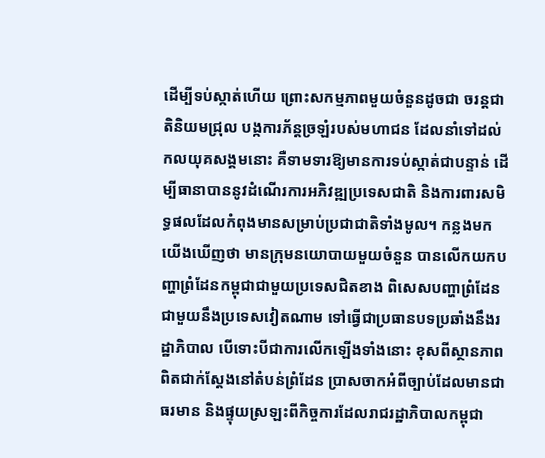ដើម្បីទប់ស្កាត់ហើយ ព្រោះសកម្មភាពមួយចំនួនដូចជា ចរន្តជាតិនិយមជ្រុល បង្កការភ័ន្តច្រឡំរបស់មហាជន ដែលនាំទៅដល់កលយុគសង្គមនោះ គឺទាមទារឱ្យមានការទប់ស្កាត់ជាបន្ទាន់ ដើម្បីធានាបាននូវដំណើរការអភិវឌ្ឍប្រទេសជាតិ និងការពារសមិទ្ធផលដែលកំពុងមានសម្រាប់ប្រជាជាតិទាំងមូល។ កន្លងមក យើងឃើញថា មានក្រុមនយោបាយមួយចំនួន បានលើកយកបញ្ហាព្រំដែនកម្ពុជាជាមួយប្រទេសជិតខាង ពិសេសបញ្ហាព្រំដែនជាមួយនឹងប្រទេសវៀតណាម ទៅធ្វើជាប្រធានបទប្រឆាំងនឹងរដ្ឋាភិបាល បើទោះបីជាការលើកឡើងទាំងនោះ ខុសពីស្ថានភាពពិតជាក់ស្ដែងនៅតំបន់ព្រំដែន ប្រាសចាកអំពីច្បាប់ដែលមានជាធរមាន និងផ្ទុយស្រឡះពីកិច្ចការដែលរាជរដ្ឋាភិបាលកម្ពុជា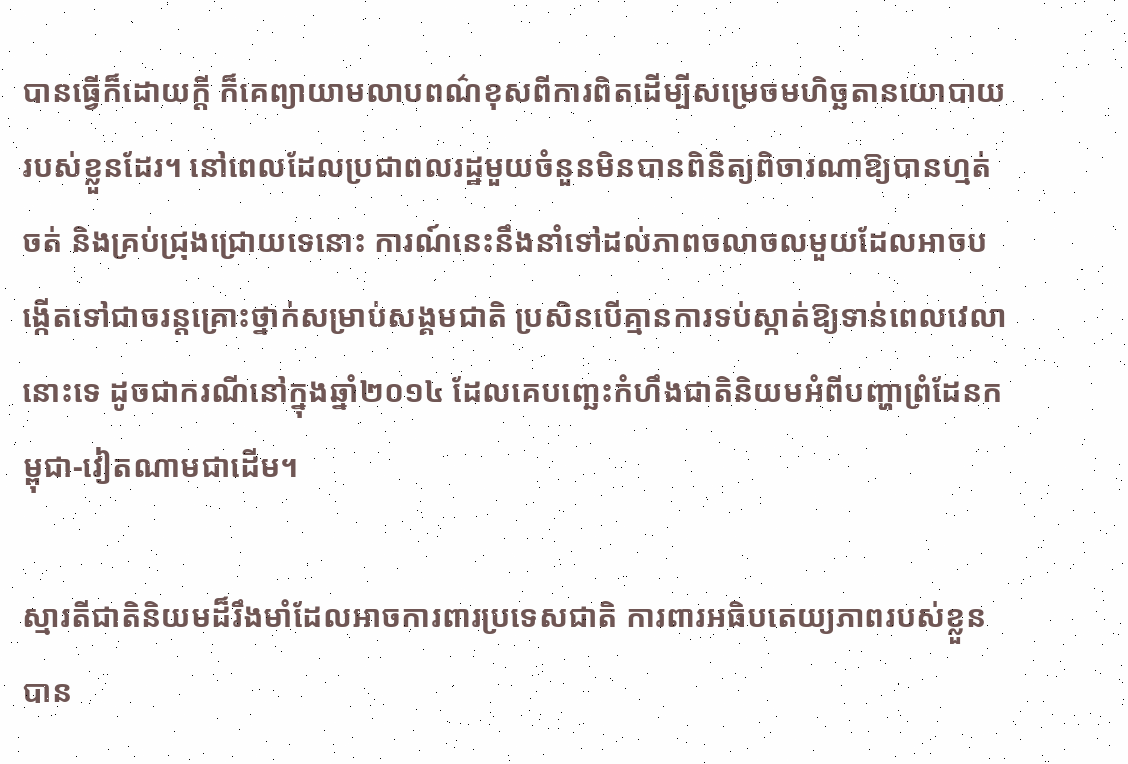បានធ្វើក៏ដោយក្ដី ក៏គេព្យាយាមលាបពណ៌ខុសពីការពិតដើម្បីសម្រេចមហិច្ឆតានយោបាយរបស់ខ្លួនដែរ។ នៅពេលដែលប្រជាពលរដ្ឋមួយចំនួនមិនបានពិនិត្យពិចារណាឱ្យបានហ្មត់ចត់ និងគ្រប់ជ្រុងជ្រោយទេនោះ ការណ៍នេះនឹងនាំទៅដល់ភាពចលាចលមួយដែលអាចបង្កើតទៅជាចរន្តគ្រោះថ្នាក់សម្រាប់សង្គមជាតិ ប្រសិនបើគ្មានការទប់ស្កាត់ឱ្យទាន់ពេលវេលានោះទេ ដូចជាករណីនៅក្នុងឆ្នាំ២០១៤ ដែលគេបញ្ឆេះកំហឹងជាតិនិយមអំពីបញ្ហាព្រំដែនកម្ពុជា-វៀតណាមជាដើម។

ស្មារតីជាតិនិយមដ៏រឹងមាំដែលអាចការពារប្រទេសជាតិ ការពារអធិបតេយ្យភាពរបស់ខ្លួនបាន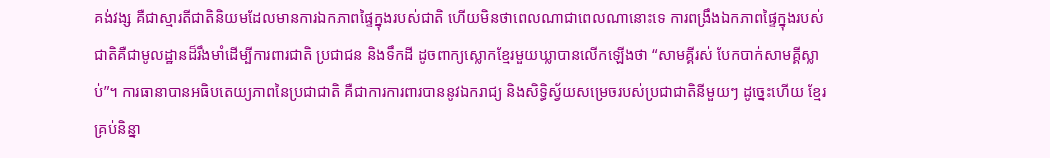គង់វង្ស គឺជាស្មារតីជាតិនិយមដែលមានការឯកភាពផ្ទៃក្នុងរបស់ជាតិ ហើយមិនថាពេលណាជាពេលណានោះទេ ការពង្រឹងឯកភាពផ្ទៃក្នុងរបស់ជាតិគឺជាមូលដ្ឋានដ៏រឹងមាំដើម្បីការពារជាតិ ប្រជាជន និងទឹកដី ដូចពាក្យស្លោកខ្មែរមួយឃ្លាបានលើកឡើងថា “សាមគ្គីរស់ បែកបាក់សាមគ្គីស្លាប់”។ ការធានាបានអធិបតេយ្យភាពនៃប្រជាជាតិ គឺជាការការពារបាននូវឯករាជ្យ និងសិទ្ធិស្វ័យសម្រេចរបស់ប្រជាជាតិនីមួយៗ ដូច្នេះហើយ ខ្មែរគ្រប់និន្នា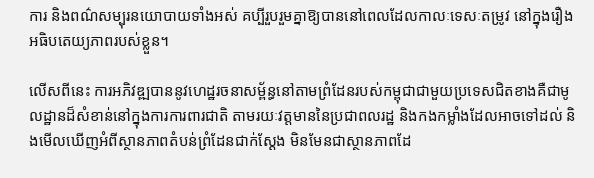ការ និងពណ៌សម្បុរនយោបាយទាំងអស់ គប្បីរួបរួមគ្នាឱ្យបាននៅពេលដែលកាលៈទេសៈតម្រូវ នៅក្នុងរឿងអធិបតេយ្យភាពរបស់ខ្លួន។

លើសពីនេះ ការអភិវឌ្ឍបាននូវហេដ្ឋរចនាសម្ព័ន្ធនៅតាមព្រំដែនរបស់កម្ពុជាជាមួយប្រទេសជិតខាងគឺជាមូលដ្ឋានដ៏សំខាន់នៅក្នុងការការពារជាតិ តាមរយៈវត្តមាននៃប្រជាពលរដ្ឋ និងកងកម្លាំងដែលអាចទៅដល់ និងមើលឃើញអំពីស្ថានភាពតំបន់ព្រំដែនជាក់ស្ដែង មិនមែនជាស្ថានភាពដែ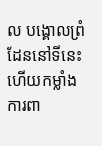ល បង្គោលព្រំដែននៅទីនេះ ហើយកម្លាំងការពា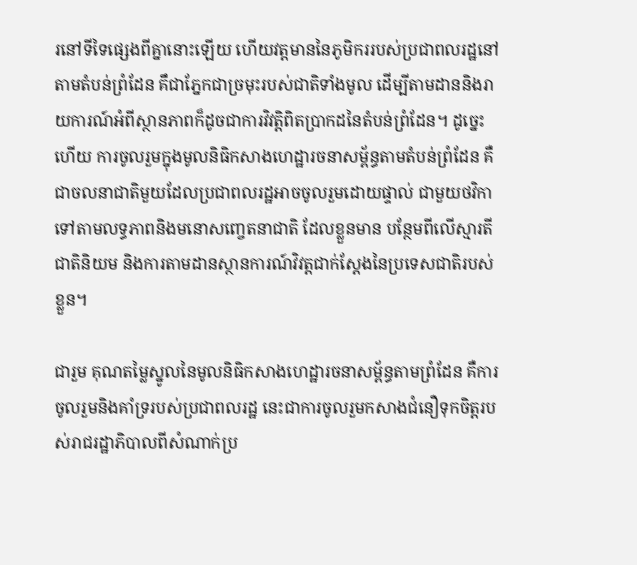រនៅទីទៃផ្សេងពីគ្នានោះឡើយ ហើយវត្តមាននៃភូមិកររបស់ប្រជាពលរដ្ឋនៅតាមតំបន់ព្រំដែន គឹជាភ្នែកជាច្រមុះរបស់ជាតិទាំងមូល ដើម្បីតាមដាននិងរាយការណ៍អំពីស្ថានភាពក៏ដូចជាការវិវត្តិពិតប្រាកដនៃតំបន់ព្រំដែន។ ដូច្នេះហើយ ការចូលរួមក្នុងមូលនិធិកសាងហេដ្ឋារចនាសម្ព័ន្ធតាមតំបន់ព្រំដែន គឺជាចលនាជាតិមួយដែលប្រជាពលរដ្ឋអាចចូលរួមដោយផ្ទាល់ ជាមួយថវិកាទៅតាមលទ្ធភាពនិងមនោសញ្ចេតនាជាតិ ដែលខ្លួនមាន បន្ថែមពីលើស្មារតីជាតិនិយម និងការតាមដានស្ថានការណ៍វិវត្តជាក់ស្ដែងនៃប្រទេសជាតិរបស់ខ្លួន។

ជារួម គុណតម្លៃស្នូលនៃមូលនិធិកសាងហេដ្ឋារចនាសម្ព័ន្ធតាមព្រំដែន គឺការចូលរួមនិងគាំទ្ររបស់ប្រជាពលរដ្ឋ នេះជាការចូលរួមកសាងជំនឿទុកចិត្តរបស់រាជរដ្ឋាភិបាលពីសំណាក់ប្រ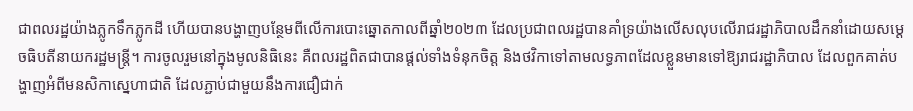ជាពលរដ្ឋយ៉ាងភ្លូកទឹកភ្លូកដី ហើយបានបង្ហាញបន្ថែមពីលើការបោះឆ្នោតកាលពីឆ្នាំ២០២៣ ដែលប្រជាពលរដ្ឋបានគាំទ្រយ៉ាងលើសលុបលើរាជរដ្ឋាភិបាលដឹកនាំដោយសម្ដេចធិបតីនាយករដ្ឋមន្ត្រី។ ការចូលរួមនៅក្នុងមូលនិធិនេះ គឺពលរដ្ឋពិតជាបានផ្ដល់ទាំងទំនុកចិត្ត និងថវិកាទៅតាមលទ្ធភាពដែលខ្លួនមានទៅឱ្យរាជរដ្ឋាភិបាល ដែលពួកគាត់បង្ហាញអំពីមនសិកាស្នេហាជាតិ ដែលភ្ជាប់ជាមួយនឹងការជឿជាក់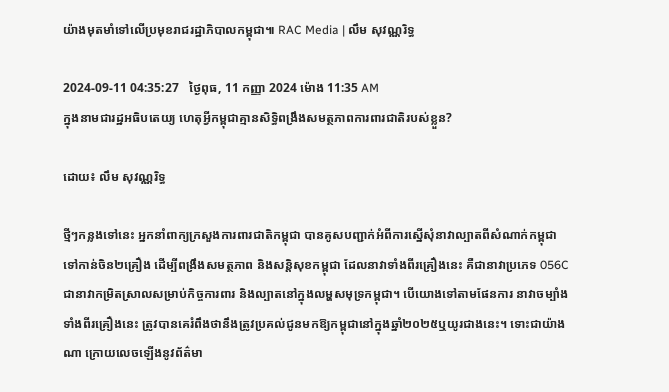យ៉ាងមុតមាំទៅលើប្រមុខរាជរដ្ឋាភិបាលកម្ពុជា៕ RAC Media | លឹម សុវណ្ណរិទ្ធ

2024-09-11 04:35:27   ថ្ងៃពុធ, 11 កញ្ញា 2024 ម៉ោង 11:35 AM
ក្នុងនាមជារដ្ឋអធិបតេយ្យ ហេតុអ្វីកម្ពុជាគ្មានសិទ្ធិពង្រឹងសមត្ថភាពការពារជាតិរបស់ខ្លួន?

ដោយ៖ លឹម សុវណ្ណរិទ្ធ

ថ្មីៗកន្លងទៅនេះ អ្នកនាំពាក្យក្រសួងការពារជាតិកម្ពុជា បានគូសបញ្ជាក់អំពីការស្នើសុំនាវាល្បាតពីសំណាក់កម្ពុជាទៅកាន់ចិន២គ្រឿង ដើម្បីពង្រឹងសមត្ថភាព និងសន្តិសុខកម្ពុជា ដែលនាវាទាំងពីរគ្រឿងនេះ គឺជានាវាប្រភេទ 056C ជានាវាកម្រិតស្រាលសម្រាប់កិច្ចការពារ និងល្បាតនៅក្នុងលម្ហសមុទ្រកម្ពុជា។ បើយោងទៅតាមផែនការ នាវាចម្បាំងទាំងពីរគ្រឿងនេះ ត្រូវបានគេរំពឹងថានឹងត្រូវប្រគល់ជូនមកឱ្យកម្ពុជានៅក្នុងឆ្នាំ២០២៥ឬយូរជាងនេះ។ ទោះជាយ៉ាងណា ក្រោយលេចឡើងនូវព័ត៌មា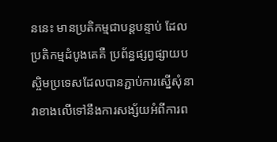ននេះ មានប្រតិកម្មជាបន្តបន្ទាប់ ដែលប្រតិកម្មដំបូងគេគឺ ប្រព័ន្ធផ្សព្វផ្សាយបស្ចិមប្រទេសដែលបានភ្ជាប់ការស្នើសុំនាវាខាងលើទៅនឹងការសង្ស័យអំពីការព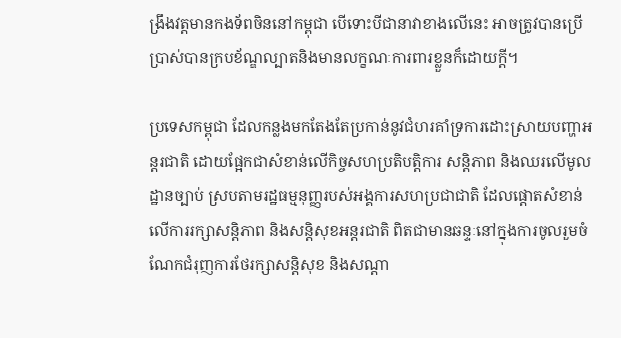ង្រឹងវត្តមានកងទ័ពចិននៅកម្ពុជា បើទោះបីជានាវាខាងលើនេះ អាចត្រូវបានប្រើប្រាស់បានក្របខ័ណ្ឌល្បាតនិងមានលក្ខណៈការពារខ្លួនក៏ដោយក្ដី។

ប្រទេសកម្ពុជា ដែលកន្លងមកតែងតែប្រកាន់នូវជំហរគាំទ្រការដោះស្រាយបញ្ហាអន្តរជាតិ ដោយផ្អែកជាសំខាន់លើកិច្ចសហប្រតិបត្តិការ សន្តិភាព និងឈរលើមូលដ្ឋានច្បាប់ ស្របតាមរដ្ឋធម្មនុញ្ញរបស់អង្គការសហប្រជាជាតិ ដែលផ្ដោតសំខាន់លើការរក្សាសន្តិភាព និងសន្តិសុខអន្តរជាតិ ពិតជាមានឆន្ទៈនៅក្នុងការចូលរួមចំណែកជំរុញការថែរក្សាសន្តិសុខ និងសណ្ដា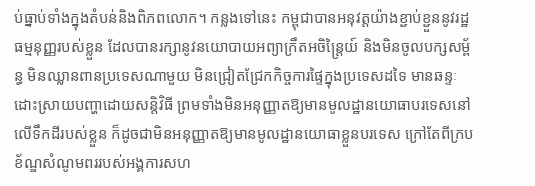ប់ធ្នាប់ទាំងក្នុងតំបន់និងពិភពលោក។ កន្លងទៅនេះ កម្ពុជាបានអនុវត្តយ៉ាងខ្ជាប់ខ្ជួននូវរដ្ឋធម្មនុញ្ញរបស់ខ្លួន ដែលបានរក្សានូវនយោបាយអព្យាក្រឹតអចិន្ត្រៃយ៍ និងមិនចូលបក្សសម្ព័ន្ធ មិនឈ្លានពានប្រទេសណាមួយ មិនជ្រៀតជ្រែកកិច្ចការផ្ទៃក្នុងប្រទេសដទៃ មានឆន្ទៈដោះស្រាយបញ្ហាដោយសន្តិវិធី ព្រមទាំងមិនអនុញ្ញាតឱ្យមានមូលដ្ឋានយោធាបរទេសនៅលើទឹកដីរបស់ខ្លួន ក៏ដូចជាមិនអនុញ្ញាតឱ្យមានមូលដ្ឋានយោធាខ្លួនបរទេស ក្រៅតែពីក្របខ័ណ្ឌសំណូមពររបស់អង្គការសហ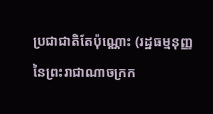ប្រជាជាតិតែប៉ុណ្ណោះ (រដ្ឋធម្មនុញ្ញនៃព្រះរាជាណាចក្រក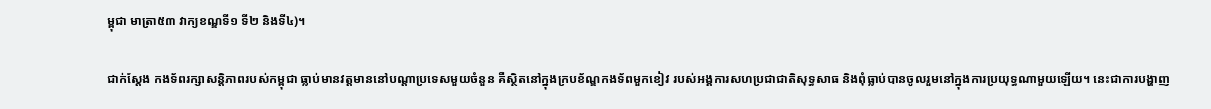ម្ពុជា មាត្រា៥៣ វាក្យខណ្ឌទី១ ទី២ និងទី៤)។

ជាក់ស្ដែង កងទ័ពរក្សាសន្តិភាពរបស់កម្ពុជា ធ្លាប់មានវត្តមាននៅបណ្ដាប្រទេសមួយចំនួន គឺស្ថិតនៅក្នុងក្របខ័ណ្ឌកងទ័ពមួកខៀវ របស់អង្គការសហប្រជាជាតិសុទ្ធសាធ និងពុំធ្លាប់បានចូលរួមនៅក្នុងការប្រយុទ្ធណាមួយឡើយ។ នេះជាការបង្ហាញ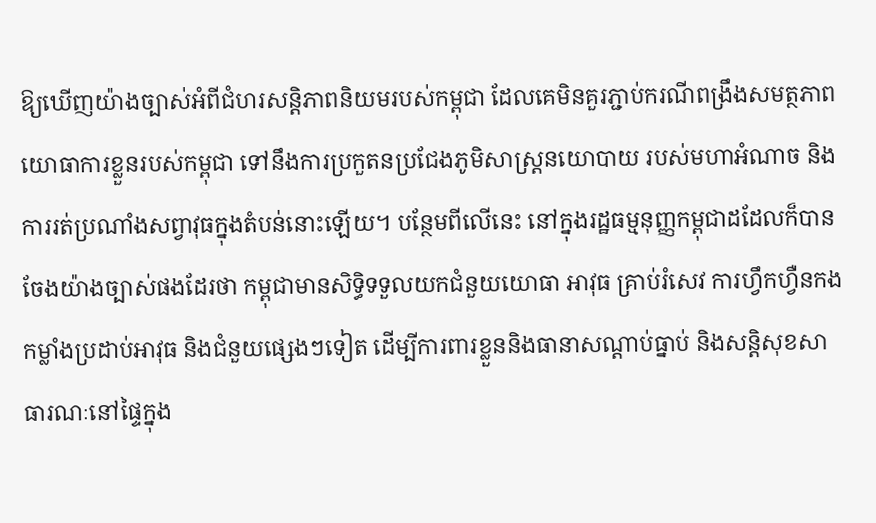ឱ្យឃើញយ៉ាងច្បាស់អំពីជំហរសន្តិភាពនិយមរបស់កម្ពុជា ដែលគេមិនគួរភ្ជាប់ករណីពង្រឹងសមត្ថភាពយោធាការខ្លួនរបស់កម្ពុជា ទៅនឹងការប្រកួតនប្រជែងភូមិសាស្ត្រនយោបាយ របស់មហាអំណាច និងការរត់ប្រណាំងសព្វាវុធក្នុងតំបន់នោះឡើយ។ បន្ថែមពីលើនេះ នៅក្នុងរដ្ឋធម្មនុញ្ញកម្ពុជាដដែលក៏បានចែងយ៉ាងច្បាស់ផងដែរថា កម្ពុជាមានសិទ្ធិទទួលយកជំនួយយោធា អាវុធ គ្រាប់រំសេវ ការហ្វឹកហ្វឺនកងកម្លាំងប្រដាប់អាវុធ និងជំនួយផ្សេងៗទៀត ដើម្បីការពារខ្លួននិងធានាសណ្ដាប់ធ្នាប់ និងសន្តិសុខសាធារណៈនៅផ្ទៃក្នុង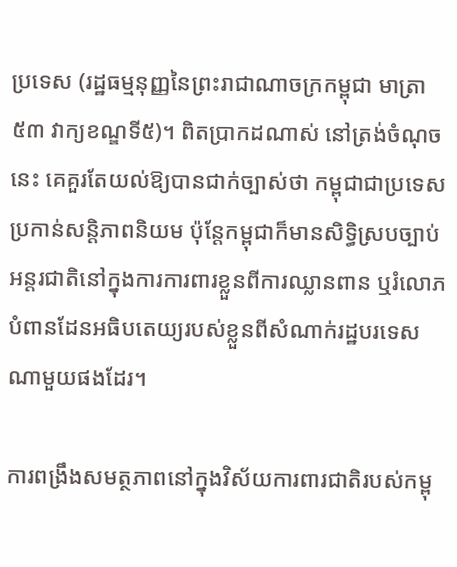ប្រទេស (រដ្ឋធម្មនុញ្ញនៃព្រះរាជាណាចក្រកម្ពុជា មាត្រា៥៣ វាក្យខណ្ឌទី៥)។ ពិតប្រាកដណាស់ នៅត្រង់ចំណុចនេះ គេគួរតែយល់ឱ្យបានជាក់ច្បាស់ថា កម្ពុជាជាប្រទេសប្រកាន់សន្តិភាពនិយម ប៉ុន្តែកម្ពុជាក៏មានសិទ្ធិស្របច្បាប់អន្តរជាតិនៅក្នុងការការពារខ្លួនពីការឈ្លានពាន ឬរំលោភបំពានដែនអធិបតេយ្យរបស់ខ្លួនពីសំណាក់រដ្ឋបរទេសណាមួយផងដែរ។

ការពង្រឹងសមត្ថភាពនៅក្នុងវិស័យការពារជាតិរបស់កម្ពុ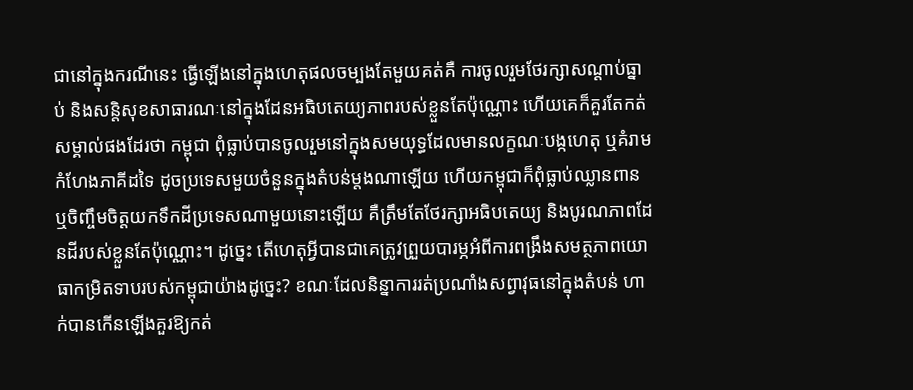ជានៅក្នុងករណីនេះ ធ្វើឡើងនៅក្នុងហេតុផលចម្បងតែមួយគត់គឺ ការចូលរួមថែរក្សាសណ្ដាប់ធ្នាប់ និងសន្តិសុខសាធារណៈនៅក្នុងដែនអធិបតេយ្យភាពរបស់ខ្លួនតែប៉ុណ្ណោះ ហើយគេក៏គួរតែកត់សម្គាល់ផងដែរថា កម្ពុជា ពុំធ្លាប់បានចូលរួមនៅក្នុងសមយុទ្ធដែលមានលក្ខណៈបង្កហេតុ ឬគំរាមកំហែងភាគីដទៃ ដូចប្រទេសមួយចំនួនក្នុងតំបន់ម្ដងណាឡើយ ហើយកម្ពុជាក៏ពុំធ្លាប់ឈ្លានពាន ឬចិញ្ចឹមចិត្តយកទឹកដីប្រទេសណាមួយនោះឡើយ គឺត្រឹមតែថែរក្សាអធិបតេយ្យ និងបូរណភាពដែនដីរបស់ខ្លួនតែប៉ុណ្ណោះ។ ដូច្នេះ តើហេតុអ្វីបានជាគេត្រូវព្រួយបារម្ភអំពីការពង្រឹងសមត្ថភាពយោធាកម្រិតទាបរបស់កម្ពុជាយ៉ាងដូច្នេះ? ខណៈដែលនិន្នាការរត់ប្រណាំងសព្វាវុធនៅក្នុងតំបន់ ហាក់បានកើនឡើងគួរឱ្យកត់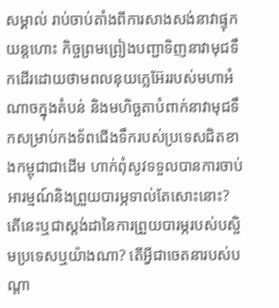សម្គាល់ រាប់ចាប់តាំងពីការសាងសង់នាវាផ្ទុកយន្តហោះ កិច្ចព្រមព្រៀងបញ្ជាទិញនាវាមុជទឹកដើរដោយថាមពលនុយក្លេអ៊ែររបស់មហាអំណាចក្នុងតំបន់ និងមហិច្ឆតាបំពាក់នាវាមុជទឹកសម្រាប់កងទ័ពជើងទឹករបស់ប្រទេសជិតខាងកម្ពុជាជាដើម ហាក់ពុំសូវទទួលបានការចាប់អារម្មណ៍និងព្រួយបារម្ភទាល់តែសោះនោះ? តើនេះឬជាស្តង់ដានៃការព្រួយបារម្ភរបស់បស្ចិមប្រទេសឬយ៉ាងណា? តើអ្វីជាចេតនារបស់បណ្ដា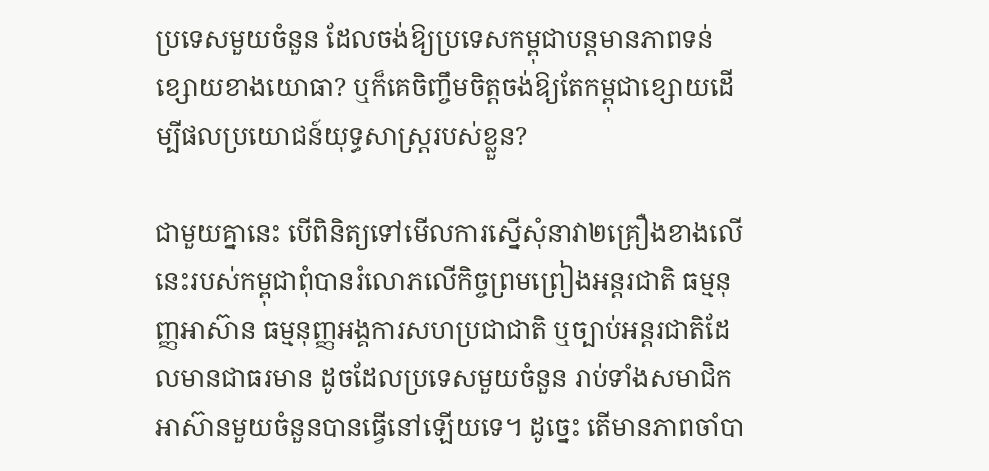ប្រទេសមួយចំនួន ដែលចង់ឱ្យប្រទេសកម្ពុជាបន្តមានភាពទន់ខ្សោយខាងយោធា? ឬក៏គេចិញ្ចឹមចិត្តចង់ឱ្យតែកម្ពុជាខ្សោយដើម្បីផលប្រយោជន៍យុទ្ធសាស្ត្ររបស់ខ្លួន?

ជាមួយគ្នានេះ បើពិនិត្យទៅមើលការស្នើសុំនាវា២គ្រឿងខាងលើនេះរបស់កម្ពុជាពុំបានរំលោភលើកិច្ចព្រមព្រៀងអន្តរជាតិ ធម្មនុញ្ញអាស៊ាន ធម្មនុញ្ញអង្គការសហប្រជាជាតិ ឬច្បាប់អន្តរជាតិដែលមានជាធរមាន ដូចដែលប្រទេសមួយចំនួន រាប់ទាំងសមាជិកអាស៊ានមួយចំនួនបានធ្វើនៅឡើយទេ។ ដូច្នេះ តើមានភាពចាំបា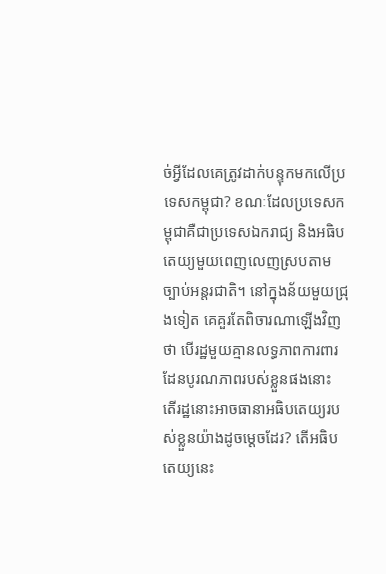ច់អ្វីដែលគេត្រូវដាក់បន្ទុកមកលើប្រទេសកម្ពុជា? ខណៈដែលប្រទេសកម្ពុជាគឺជាប្រទេសឯករាជ្យ និងអធិបតេយ្យមួយពេញលេញស្របតាមច្បាប់អន្តរជាតិ។ នៅក្នុងន័យមួយជ្រុងទៀត គេគួរតែពិចារណាឡើងវិញថា បើរដ្ឋមួយគ្មានលទ្ធភាពការពារដែនបូរណភាពរបស់ខ្លួនផងនោះ តើរដ្ឋនោះអាចធានាអធិបតេយ្យរបស់ខ្លួនយ៉ាងដូចម្ដេចដែរ? តើអធិបតេយ្យនេះ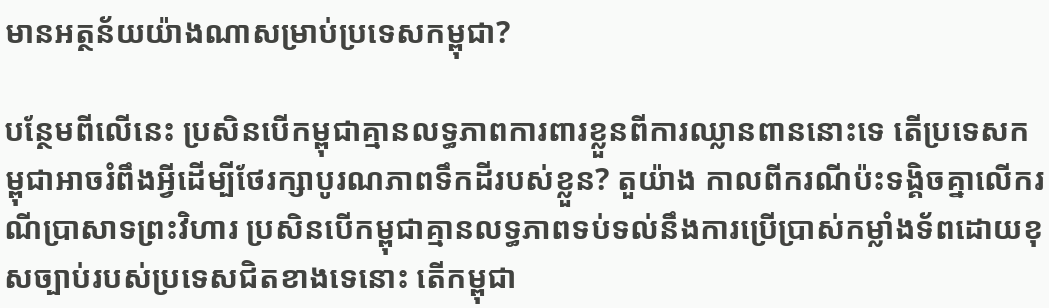មានអត្ថន័យយ៉ាងណាសម្រាប់ប្រទេសកម្ពុជា?

បន្ថែមពីលើនេះ ប្រសិនបើកម្ពុជាគ្មានលទ្ធភាពការពារខ្លួនពីការឈ្លានពាននោះទេ តើប្រទេសកម្ពុជាអាចរំពឹងអ្វីដើម្បីថែរក្សាបូរណភាពទឹកដីរបស់ខ្លួន? តួយ៉ាង កាលពីករណីប៉ះទង្គិចគ្នាលើករណីប្រាសាទព្រះវិហារ ប្រសិនបើកម្ពុជាគ្មានលទ្ធភាពទប់ទល់នឹងការប្រើប្រាស់កម្លាំងទ័ពដោយខុសច្បាប់របស់ប្រទេសជិតខាងទេនោះ តើកម្ពុជា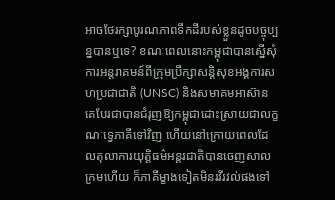អាចថែរក្សាបូរណភាពទឹកដីរបស់ខ្លួនដូចបច្ចុប្បន្នបានឬទេ? ខណៈពេលនោះកម្ពុជាបានស្នើសុំការអន្តរាគមន៍ពីក្រុមប្រឹក្សាសន្តិសុខអង្គការសហប្រជាជាតិ (UNSC) និងសមាគមអាស៊ាន គេបែរជាបានជំរុញឱ្យកម្ពុជាដោះស្រាយជាលក្ខណៈទ្វេភាគីទៅវិញ ហើយនៅក្រោយពេលដែលតុលាការយុត្តិធម៌អន្តរជាតិបានចេញសាលក្រមហើយ ក៏ភាគីម្ខាងទៀតមិនរវីរវល់ផងទៅ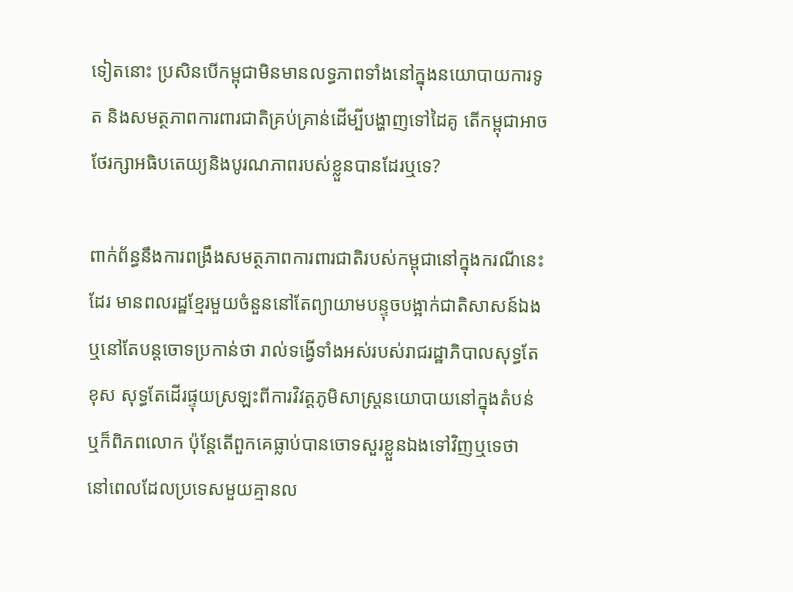ទៀតនោះ ប្រសិនបើកម្ពុជាមិនមានលទ្ធភាពទាំងនៅក្នុងនយោបាយការទូត និងសមត្ថភាពការពារជាតិគ្រប់គ្រាន់ដើម្បីបង្ហាញទៅដៃគូ តើកម្ពុជាអាចថែរក្សាអធិបតេយ្យនិងបូរណភាពរបស់ខ្លួនបានដែរឬទេ?

ពាក់ព័ន្ធនឹងការពង្រឹងសមត្ថភាពការពារជាតិរបស់កម្ពុជានៅក្នុងករណីនេះដែរ មានពលរដ្ឋខ្មែរមួយចំនួននៅតែព្យាយាមបន្ទុចបង្អាក់ជាតិសាសន៍ឯង ឬនៅតែបន្តចោទប្រកាន់ថា រាល់ទង្វើទាំងអស់របស់រាជរដ្ឋាភិបាលសុទ្ធតែខុស សុទ្ធតែដើរផ្ទុយស្រឡះពីការវិវត្តភូមិសាស្ត្រនយោបាយនៅក្នុងតំបន់ឬក៏ពិភពលោក ប៉ុន្តែតើពួកគេធ្លាប់បានចោទសួរខ្លួនឯងទៅវិញឬទេថា នៅពេលដែលប្រទេសមួយគ្មានល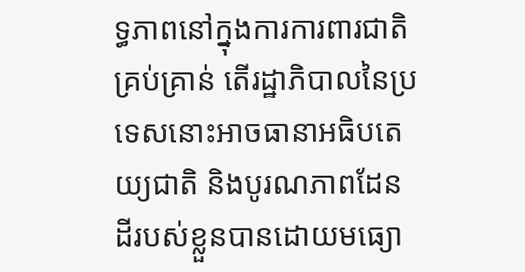ទ្ធភាពនៅក្នុងការការពារជាតិគ្រប់គ្រាន់ តើរដ្ឋាភិបាលនៃប្រទេសនោះអាចធានាអធិបតេយ្យជាតិ និងបូរណភាពដែនដីរបស់ខ្លួនបានដោយមធ្យោ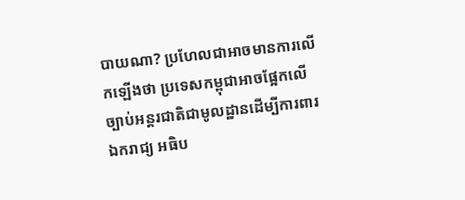បាយណា? ប្រហែលជាអាចមានការលើកឡើងថា ប្រទេសកម្ពុជាអាចផ្អែកលើច្បាប់អន្តរជាតិជាមូលដ្ឋានដើម្បីការពារឯករាជ្យ អធិប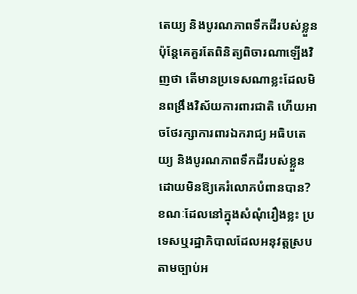តេយ្យ និងបូរណភាពទឹកដីរបស់ខ្លួន ប៉ុន្តែគេគួរតែពិនិត្យពិចារណាឡើងវិញថា តើមានប្រទេសណាខ្លះដែលមិនពង្រឹងវិស័យការពារជាតិ ហើយអាចថែរក្សាការពារឯករាជ្យ អធិបតេយ្យ និងបូរណភាពទឹកដីរបស់ខ្លួនដោយមិនឱ្យគេរំលោភបំពានបាន? ខណៈដែលនៅក្នុងសំណុំរឿងខ្លះ ប្រទេសឬរដ្ឋាភិបាលដែលអនុវត្តស្របតាមច្បាប់អ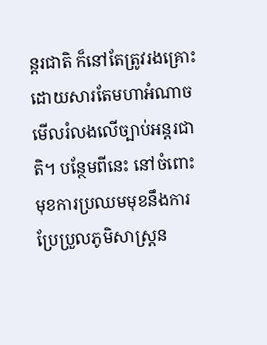ន្តរជាតិ ក៏នៅតែត្រូវរងគ្រោះដោយសារតែមហាអំណាចមើលរំលងលើច្បាប់អន្តរជាតិ។ បន្ថែមពីនេះ នៅចំពោះមុខការប្រឈមមុខនឹងការប្រែប្រួលភូមិសាស្ត្រន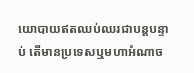យោបាយឥតឈប់ឈរជាបន្តបន្ទាប់ តើមានប្រទេសឬមហាអំណាច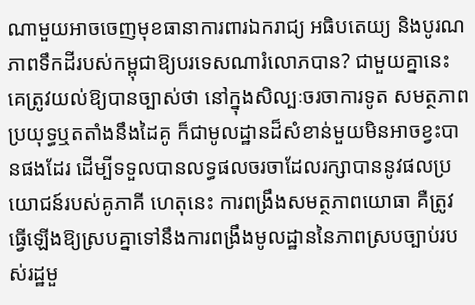ណាមួយអាចចេញមុខធានាការពារឯករាជ្យ អធិបតេយ្យ និងបូរណភាពទឹកដីរបស់កម្ពុជាឱ្យបរទេសណារំលោភបាន? ជាមួយគ្នានេះ គេត្រូវយល់ឱ្យបានច្បាស់ថា នៅក្នុងសិល្បៈចរចាការទូត សមត្ថភាពប្រយុទ្ធឬតតាំងនឹងដៃគូ ក៏ជាមូលដ្ឋានដ៏សំខាន់មួយមិនអាចខ្វះបានផងដែរ ដើម្បីទទួលបានលទ្ធផលចរចាដែលរក្សាបាននូវផលប្រយោជន៍របស់គូភាគី ហេតុនេះ ការពង្រឹងសមត្ថភាពយោធា គឺត្រូវធ្វើឡើងឱ្យស្របគ្នាទៅនឹងការពង្រឹងមូលដ្ឋាននៃភាពស្របច្បាប់របស់រដ្ឋមួ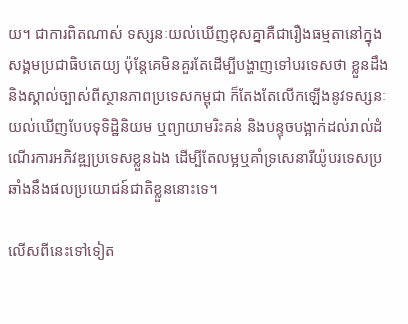យ។ ជាការពិតណាស់ ទស្សនៈយល់ឃើញខុសគ្នាគឺជារឿងធម្មតានៅក្នុងសង្គមប្រជាធិបតេយ្យ ប៉ុន្តែគេមិនគួរតែដើម្បីបង្ហាញទៅបរទេសថា ខ្លួនដឹងនិងស្គាល់ច្បាស់ពីស្ថានភាពប្រទេសកម្ពុជា ក៏តែងតែលើកឡើងនូវទស្សនៈយល់ឃើញបែបទុទិដ្ឋិនិយម ឬព្យាយាមរិះគន់ និងបន្ទុចបង្អាក់ដល់រាល់ដំណើរការអភិវឌ្ឍប្រទេសខ្លួនឯង ដើម្បីតែលម្អឬគាំទ្រសេនារីយ៉ូបរទេសប្រឆាំងនឹងផលប្រយោជន៍ជាតិខ្លួននោះទេ។

លើសពីនេះទៅទៀត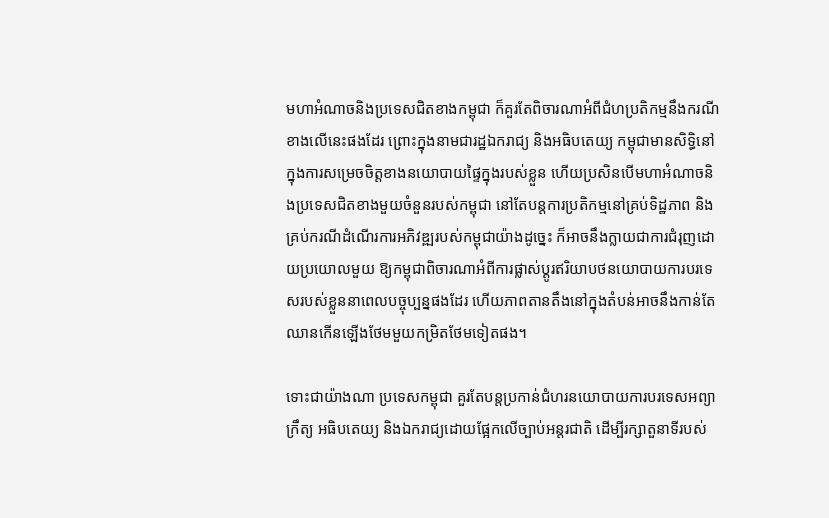មហាអំណាចនិងប្រទេសជិតខាងកម្ពុជា ក៏គួរតែពិចារណាអំពីជំហប្រតិកម្មនឹងករណីខាងលើនេះផងដែរ ព្រោះក្នុងនាមជារដ្ឋឯករាជ្យ និងអធិបតេយ្យ កម្ពុជាមានសិទ្ធិនៅក្នុងការសម្រេចចិត្តខាងនយោបាយផ្ទៃក្នុងរបស់ខ្លួន ហើយប្រសិនបើមហាអំណាចនិងប្រទេសជិតខាងមួយចំនួនរបស់កម្ពុជា នៅតែបន្តការប្រតិកម្មនៅគ្រប់ទិដ្ឋភាព និងគ្រប់ករណីដំណើរការអភិវឌ្ឍរបស់កម្ពុជាយ៉ាងដូច្នេះ ក៏អាចនឹងក្លាយជាការជំរុញដោយប្រយោលមួយ ឱ្យកម្ពុជាពិចារណាអំពីការផ្លាស់ប្ដូរឥរិយាបថនយោបាយការបរទេសរបស់ខ្លួននាពេលបច្ចុប្បន្នផងដែរ ហើយភាពតានតឹងនៅក្នុងតំបន់អាចនឹងកាន់តែឈានកើនឡើងថែមមួយកម្រិតថែមទៀតផង។

ទោះជាយ៉ាងណា ប្រទេសកម្ពុជា គួរតែបន្តប្រកាន់ជំហរនយោបាយការបរទេសអព្យាក្រឹត្យ អធិបតេយ្យ និងឯករាជ្យដោយផ្អែកលើច្បាប់អន្តរជាតិ ដើម្បីរក្សាតួនាទីរបស់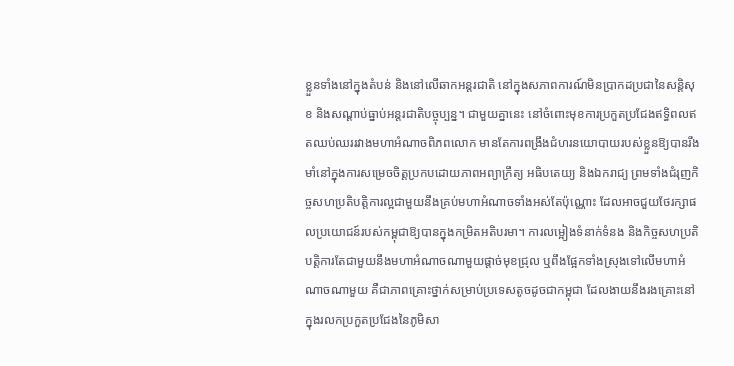ខ្លួនទាំងនៅក្នុងតំបន់ និងនៅលើឆាកអន្តរជាតិ នៅក្នុងសភាពការណ៍មិនប្រាកដប្រជានៃសន្តិសុខ និងសណ្ដាប់ធ្នាប់អន្តរជាតិបច្ចុប្បន្ន។ ជាមួយគ្នានេះ នៅចំពោះមុខការប្រកួតប្រជែងឥទ្ធិពលឥតឈប់ឈររវាងមហាអំណាចពិភពលោក មានតែការពង្រឹងជំហរនយោបាយរបស់ខ្លួនឱ្យបានរឹងមាំនៅក្នុងការសម្រេចចិត្តប្រកបដោយភាពអព្យាក្រឹត្យ អធិបតេយ្យ និងឯករាជ្យ ព្រមទាំងជំរុញកិច្ចសហប្រតិបត្តិការល្អជាមួយនឹងគ្រប់មហាអំណាចទាំងអស់តែប៉ុណ្ណោះ ដែលអាចជួយថែរក្សាផលប្រយោជន៍របស់កម្ពុជាឱ្យបានក្នុងកម្រិតអតិបរមា។ ការលម្អៀងទំនាក់ទំនង និងកិច្ចសហប្រតិបត្តិការតែជាមួយនឹងមហាអំណាចណាមួយផ្ដាច់មុខជ្រុល ឬពឹងផ្អែកទាំងស្រុងទៅលើមហាអំណាចណាមួយ គឺជាភាពគ្រោះថ្នាក់សម្រាប់ប្រទេសតូចដូចជាកម្ពុជា ដែលងាយនឹងរងគ្រោះនៅក្នុងរលកប្រកួតប្រជែងនៃភូមិសា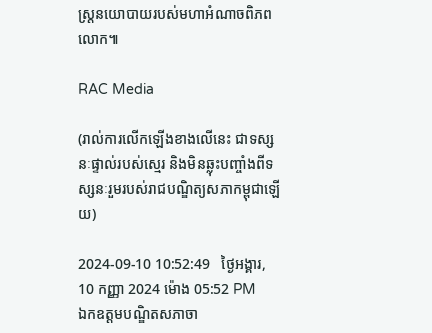ស្ត្រនយោបាយរបស់មហាអំណាចពិភពលោក៕

RAC Media

(រាល់ការលើកឡើងខាងលើនេះ ជាទស្សនៈផ្ទាល់របស់ស្មេរ និងមិនឆ្លុះបញ្ចាំងពីទស្សនៈរួមរបស់រាជបណ្ឌិត្យសភាកម្ពុជាឡើយ)

2024-09-10 10:52:49   ថ្ងៃអង្គារ, 10 កញ្ញា 2024 ម៉ោង 05:52 PM
ឯកឧត្ដមបណ្ឌិតសភាចា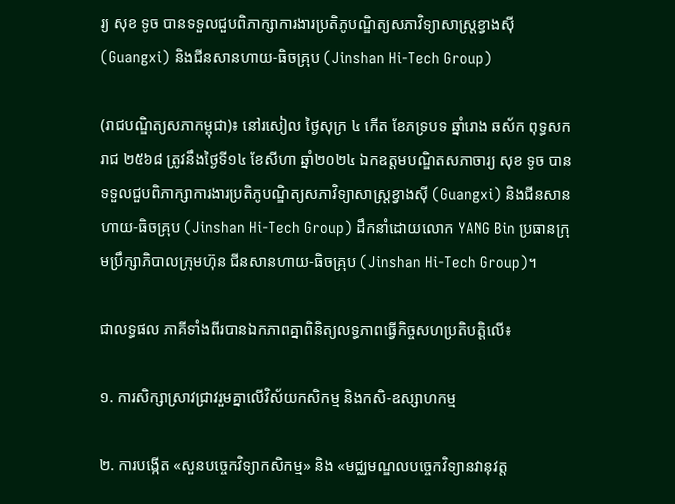រ្យ សុខ ទូច បានទទួលជួបពិភាក្សាការងារប្រតិភូបណ្ឌិត្យសភាវិទ្យាសាស្ត្រខ្វាងស៊ី (Guangxi) និងជីនសានហាយ-ធិចគ្រុប (Jinshan Hi-Tech Group)

(រាជបណ្ឌិត្យសភាកម្ពុជា)៖ នៅរសៀល ថ្ងៃសុក្រ ៤ កើត ខែភទ្របទ ឆ្នាំរោង ឆស័ក ពុទ្ធសករាជ ២៥៦៨ ត្រូវនឹងថ្ងៃទី១៤ ខែសីហា ឆ្នាំ២០២៤ ឯកឧត្ដមបណ្ឌិតសភាចារ្យ សុខ ទូច បានទទួលជួបពិភាក្សាការងារប្រតិភូបណ្ឌិត្យសភាវិទ្យាសាស្ត្រខ្វាងស៊ី (Guangxi) និងជីនសានហាយ-ធិចគ្រុប (Jinshan Hi-Tech Group) ដឹកនាំដោយលោក YANG Bin ប្រធានក្រុមប្រឹក្សាភិបាលក្រុមហ៊ុន ជីនសានហាយ-ធិចគ្រុប (Jinshan Hi-Tech Group)។

ជាលទ្ធផល ភាគីទាំងពីរបានឯកភាពគ្នាពិនិត្យលទ្ធភាពធ្វើកិច្ចសហប្រតិបត្តិលើ៖

១. ការសិក្សាស្រាវជ្រាវរួមគ្នាលើវិស័យកសិកម្ម និងកសិ-ឧស្សាហកម្ម

២. ការបង្កើត «សួនបច្ចេកវិទ្យាកសិកម្ម» និង «មជ្ឈមណ្ឌលបច្ចេកវិទ្យានវានុវត្ត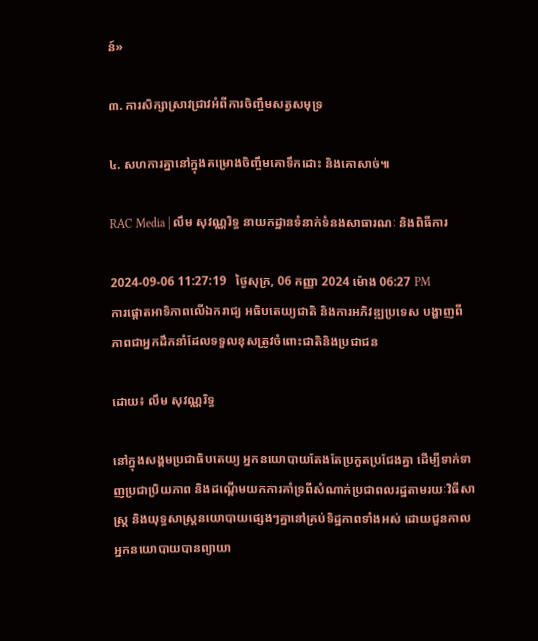ន៍»

៣. ការសិក្សាស្រាវជ្រាវអំពីការចិញ្ចឹមសត្វសមុទ្រ

៤. សហការគ្នានៅក្នុងគម្រោងចិញ្ចឹមគោទឹកដោះ និងគោសាច់៕

RAC Media | លឹម សុវណ្ណរិទ្ធ នាយកដ្ឋានទំនាក់ទំនងសាធារណៈ និងពិធីការ

2024-09-06 11:27:19   ថ្ងៃសុក្រ, 06 កញ្ញា 2024 ម៉ោង 06:27 PM
ការផ្ដោតអាទិភាពលើឯករាជ្យ អធិបតេយ្យជាតិ និងការអភិវឌ្ឍប្រទេស បង្ហាញពីភាពជាអ្នកដឹកនាំដែលទទួលខុសត្រូវចំពោះជាតិនិងប្រជាជន

ដោយ៖ លឹម សុវណ្ណរិទ្ធ

នៅក្នុងសង្គមប្រជាធិបតេយ្យ អ្នកនយោបាយតែងតែប្រកួតប្រជែងគ្នា ដើម្បីទាក់ទាញប្រជាប្រិយភាព និងដណ្ដើមយកការគាំទ្រពីសំណាក់ប្រជាពលរដ្ឋតាមរយៈវិធីសាស្ត្រ និងយុទ្ធសាស្ត្រនយោបាយផ្សេងៗគ្នានៅគ្រប់ទិដ្ឋភាពទាំងអស់ ដោយជួនកាលអ្នកនយោបាយបានព្យាយា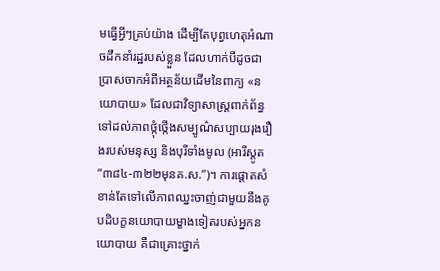មធ្វើអ្វីៗគ្រប់យ៉ាង ដើម្បីតែបុព្វហេតុអំណាចដឹកនាំរដ្ឋរបស់ខ្លួន ដែលហាក់បីដូចជាប្រាសចាកអំពីអត្ថន័យដើមនៃពាក្យ «នយោបាយ» ដែលជាវិទ្យាសាស្ត្រពាក់ព័ន្ធទៅដល់ភាពថ្កុំថ្កើងសម្បូណ៌សប្បាយរុងរឿងរបស់មនុស្ស និងបុរីទាំងមូល (អារីស្តូត “៣៨៤-៣២២មុនគ.ស.”)។ ការផ្ដោតសំខាន់តែទៅលើភាពឈ្នះចាញ់ជាមួយនឹងគូបដិបក្ខនយោបាយម្ខាងទៀតរបស់អ្នកនយោបាយ គឺជាគ្រោះថ្នាក់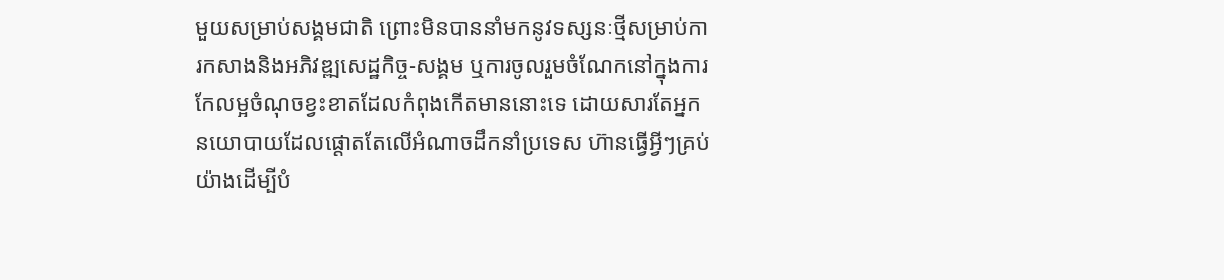មួយសម្រាប់សង្គមជាតិ ព្រោះមិនបាននាំមកនូវទស្សនៈថ្មីសម្រាប់ការកសាងនិងអភិវឌ្ឍសេដ្ឋកិច្ច-សង្គម ឬការចូលរួមចំណែកនៅក្នុងការកែលម្អចំណុចខ្វះខាតដែលកំពុងកើតមាននោះទេ ដោយសារតែអ្នកនយោបាយដែលផ្ដោតតែលើអំណាចដឹកនាំប្រទេស ហ៊ានធ្វើអ្វីៗគ្រប់យ៉ាងដើម្បីបំ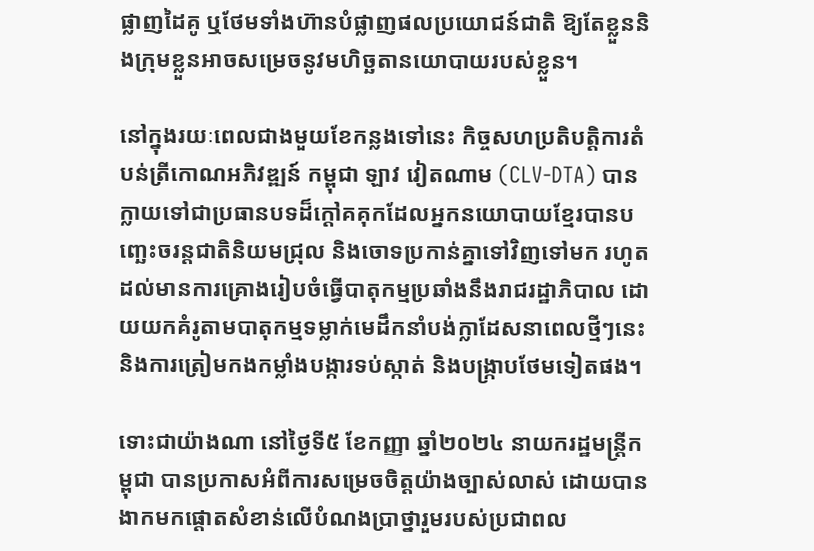ផ្លាញដៃគូ ឬថែមទាំងហ៊ានបំផ្លាញផលប្រយោជន៍ជាតិ ឱ្យតែខ្លួននិងក្រុមខ្លួនអាចសម្រេចនូវមហិច្ឆតានយោបាយរបស់ខ្លួន។

នៅក្នុងរយៈពេលជាងមួយខែកន្លងទៅនេះ កិច្ចសហប្រតិបត្តិការតំបន់ត្រីកោណអភិវឌ្ឍន៍ កម្ពុជា ឡាវ វៀតណាម (CLV-DTA) បានក្លាយទៅជាប្រធានបទដ៏ក្ដៅគគុកដែលអ្នកនយោបាយខ្មែរបានបញ្ឆេះចរន្តជាតិនិយមជ្រុល និងចោទប្រកាន់គ្នាទៅវិញទៅមក រហូតដល់មានការគ្រោងរៀបចំធ្វើបាតុកម្មប្រឆាំងនឹងរាជរដ្ឋាភិបាល ដោយយកគំរូតាមបាតុកម្មទម្លាក់មេដឹកនាំបង់ក្លាដែសនាពេលថ្មីៗនេះ និងការត្រៀមកងកម្លាំងបង្ការទប់ស្កាត់ និងបង្ក្រាបថែមទៀតផង។

ទោះជាយ៉ាងណា នៅថ្ងៃទី៥ ខែកញ្ញា ឆ្នាំ២០២៤ នាយករដ្ឋមន្ត្រីកម្ពុជា បានប្រកាសអំពីការសម្រេចចិត្តយ៉ាងច្បាស់លាស់ ដោយបានងាកមកផ្ដោតសំខាន់លើបំណងប្រាថ្នារួមរបស់ប្រជាពល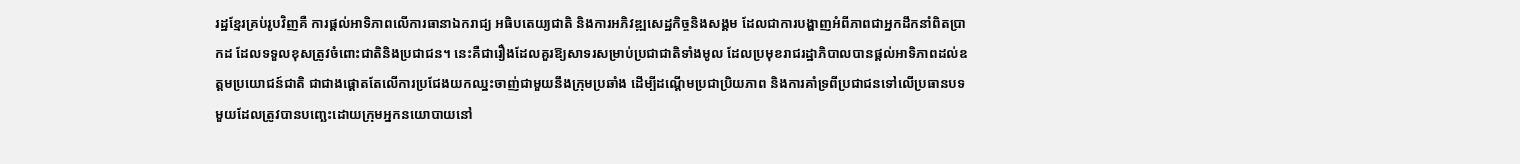រដ្ឋខ្មែរគ្រប់រូបវិញគឺ ការផ្ដល់អាទិភាពលើការធានាឯករាជ្យ អធិបតេយ្យជាតិ និងការអភិវឌ្ឍសេដ្ឋកិច្ចនិងសង្គម ដែលជាការបង្ហាញអំពីភាពជាអ្នកដឹកនាំពិតប្រាកដ ដែលទទួលខុសត្រូវចំពោះជាតិនិងប្រជាជន។ នេះគឺជារឿងដែលគួរឱ្យសាទរសម្រាប់ប្រជាជាតិទាំងមូល ដែលប្រមុខរាជរដ្ឋាភិបាលបានផ្ដល់អាទិភាពដល់ឧត្ដមប្រយោជន៍ជាតិ ជាជាងផ្ដោតតែលើការប្រជែងយកឈ្នះចាញ់ជាមួយនឹងក្រុមប្រឆាំង ដើម្បីដណ្ដើមប្រជាប្រិយភាព និងការគាំទ្រពីប្រជាជនទៅលើប្រធានបទមួយដែលត្រូវបានបញ្ឆេះដោយក្រុមអ្នកនយោបាយនៅ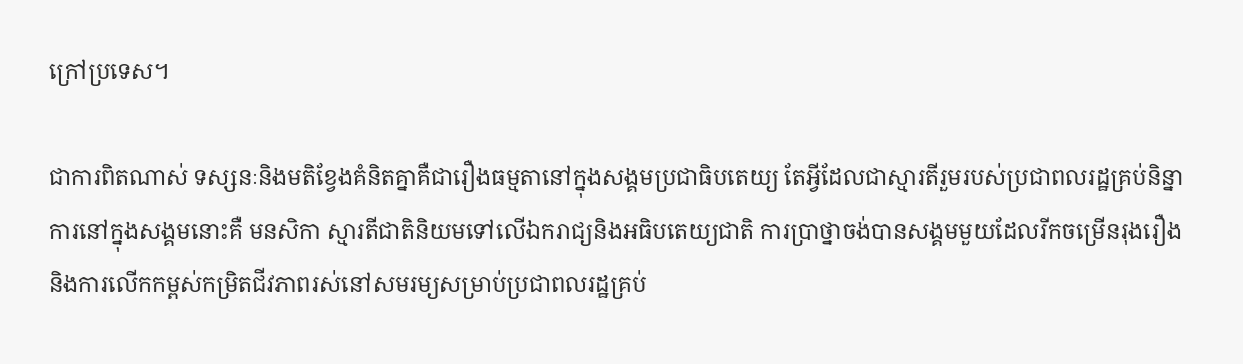ក្រៅប្រទេស។

ជាការពិតណាស់ ទស្សនៈនិងមតិខ្វែងគំនិតគ្នាគឺជារឿងធម្មតានៅក្នុងសង្គមប្រជាធិបតេយ្យ តែអ្វីដែលជាស្មារតីរួមរបស់ប្រជាពលរដ្ឋគ្រប់និន្នាការនៅក្នុងសង្គមនោះគឺ មនសិកា ស្មារតីជាតិនិយមទៅលើឯករាជ្យនិងអធិបតេយ្យជាតិ ការប្រាថ្នាចង់បានសង្គមមួយដែលរីកចម្រើនរុងរឿង និងការលើកកម្ពស់កម្រិតជីវភាពរស់នៅសមរម្យសម្រាប់ប្រជាពលរដ្ឋគ្រប់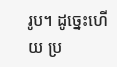រូប។ ដូច្នេះហើយ ប្រ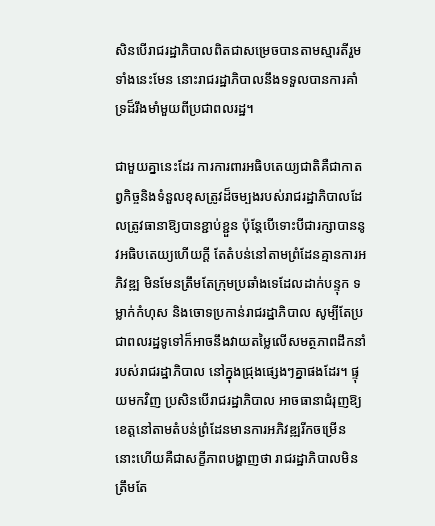សិនបើរាជរដ្ឋាភិបាលពិតជាសម្រេចបានតាមស្មារតីរួមទាំងនេះមែន នោះរាជរដ្ឋាភិបាលនឹងទទួលបានការគាំទ្រដ៏រឹងមាំមួយពីប្រជាពលរដ្ឋ។

ជាមួយគ្នានេះដែរ ការការពារអធិបតេយ្យជាតិគឺជាកាតព្វកិច្ចនិងទំនួលខុសត្រូវដ៏ចម្បងរបស់រាជរដ្ឋាភិបាលដែលត្រូវធានាឱ្យបានខ្ជាប់ខ្ជួន ប៉ុន្តែបើទោះបីជារក្សាបាននូវអធិបតេយ្យហើយក្ដី តែតំបន់នៅតាមព្រំដែនគ្មានការអភិវឌ្ឍ មិនមែនត្រឹមតែក្រុមប្រឆាំងទេដែលដាក់បន្ទុក ទម្លាក់កំហុស និងចោទប្រកាន់រាជរដ្ឋាភិបាល សូម្បីតែប្រជាពលរដ្ឋទូទៅក៏អាចនឹងវាយតម្លៃលើសមត្ថភាពដឹកនាំរបស់រាជរដ្ឋាភិបាល នៅក្នុងជ្រុងផ្សេងៗគ្នាផងដែរ។ ផ្ទុយមកវិញ ប្រសិនបើរាជរដ្ឋាភិបាល អាចធានាជំរុញឱ្យខេត្តនៅតាមតំបន់ព្រំដែនមានការអភិវឌ្ឍរីកចម្រើន នោះហើយគឺជាសក្ខីភាពបង្ហាញថា រាជរដ្ឋាភិបាលមិនត្រឹមតែ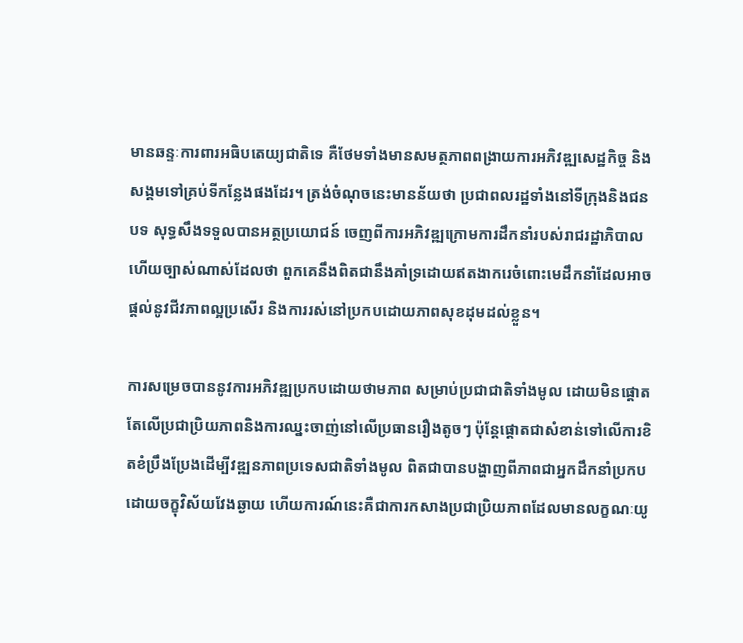មានឆន្ទៈការពារអធិបតេយ្យជាតិទេ គឺថែមទាំងមានសមត្ថភាពពង្រាយការអភិវឌ្ឍសេដ្ឋកិច្ច និងសង្គមទៅគ្រប់ទីកន្លែងផងដែរ។ ត្រង់ចំណុចនេះមានន័យថា ប្រជាពលរដ្ឋទាំងនៅទីក្រុងនិងជនបទ សុទ្ធសឹងទទួលបានអត្ថប្រយោជន៍ ចេញពីការអភិវឌ្ឍក្រោមការដឹកនាំរបស់រាជរដ្ឋាភិបាល ហើយច្បាស់ណាស់ដែលថា ពួកគេនឹងពិតជានឹងគាំទ្រដោយឥតងាករេចំពោះមេដឹកនាំដែលអាចផ្ដល់នូវជីវភាពល្អប្រសើរ និងការរស់នៅប្រកបដោយភាពសុខដុមដល់ខ្លួន។

ការសម្រេចបាននូវការអភិវឌ្ឍប្រកបដោយថាមភាព សម្រាប់ប្រជាជាតិទាំងមូល ដោយមិនផ្ដោតតែលើប្រជាប្រិយភាពនិងការឈ្នះចាញ់នៅលើប្រធានរឿងតូចៗ ប៉ុន្តែផ្ដោតជាសំខាន់ទៅលើការខិតខំប្រឹងប្រែងដើម្បីវឌ្ឍនភាពប្រទេសជាតិទាំងមូល ពិតជាបានបង្ហាញពីភាពជាអ្នកដឹកនាំប្រកបដោយចក្ខុវិស័យវែងឆ្ងាយ ហើយការណ៍នេះគឺជាការកសាងប្រជាប្រិយភាពដែលមានលក្ខណៈយូ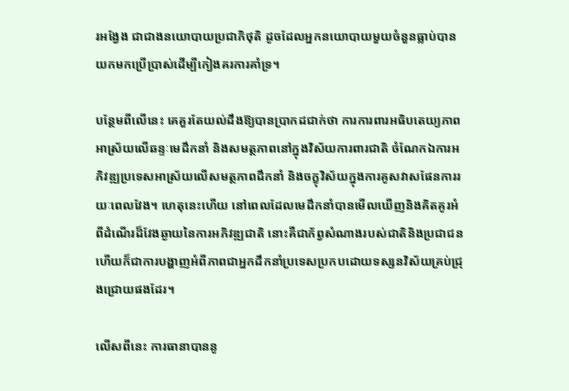រអង្វែង ជាជាងនយោបាយប្រជាភិថុតិ ដូចដែលអ្នកនយោបាយមួយចំនួនធ្លាប់បានយកមកប្រើប្រាស់ដើម្បីកៀងគរការគាំទ្រ។

បន្ថែមពីលើនេះ គេគួរតែយល់ដឹងឱ្យបានប្រាកដជាក់ថា ការការពារអធិបតេយ្យភាព អាស្រ័យលើឆន្ទៈមេដឹកនាំ និងសមត្ថភាពនៅក្នុងវិស័យការពារជាតិ ចំណែកឯការអភិវឌ្ឍប្រទេសអាស្រ័យលើសមត្ថភាពដឹកនាំ និងចក្ខុវិស័យក្នុងការគូសវាសផែនការរយៈពេលវែង។ ហេតុនេះហើយ នៅពេលដែលមេដឹកនាំបានមើលឃើញនិងគិតគូរអំពីដំណើរដ៏វែងឆ្ងាយនៃការអភិវឌ្ឍជាតិ នោះគឺជាភ័ព្វសំណាងរបស់ជាតិនិងប្រជាជន ហើយក៏ជាការបង្ហាញអំពីភាពជាអ្នកដឹកនាំប្រទេសប្រកបដោយទស្សនវិស័យគ្រប់ជ្រុងជ្រោយផងដែរ។

លើសពីនេះ ការធានាបាននូ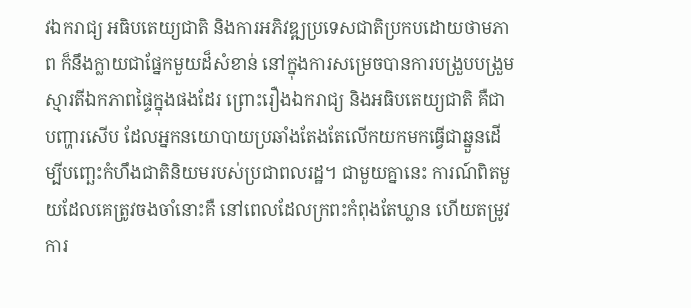វឯករាជ្យ អធិបតេយ្យជាតិ និងការអភិវឌ្ឍប្រទេសជាតិប្រកបដោយថាមភាព ក៏នឹងក្លាយជាផ្នែកមួយដ៏សំខាន់ នៅក្នុងការសម្រេចបានការបង្រួបបង្រួមស្មារតីឯកភាពផ្ទៃក្នុងផងដែរ ព្រោះរឿងឯករាជ្យ និងអធិបតេយ្យជាតិ គឺជាបញ្ហារសើប ដែលអ្នកនយោបាយប្រឆាំងតែងតែលើកយកមកធ្វើជាឆ្នួនដើម្បីបញ្ឆេះកំហឹងជាតិនិយមរបស់ប្រជាពលរដ្ឋ។ ជាមួយគ្នានេះ ការណ៍ពិតមួយដែលគេត្រូវចងចាំនោះគឺ នៅពេលដែលក្រពះកំពុងតែឃ្លាន ហើយតម្រូវការ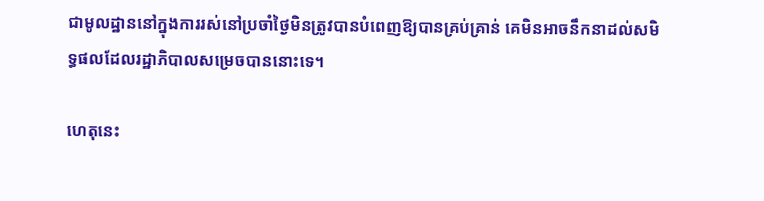ជាមូលដ្ឋាននៅក្នុងការរស់នៅប្រចាំថ្ងៃមិនត្រូវបានបំពេញឱ្យបានគ្រប់គ្រាន់ គេមិនអាចនឹកនាដល់សមិទ្ធផលដែលរដ្ឋាភិបាលសម្រេចបាននោះទេ។

ហេតុនេះ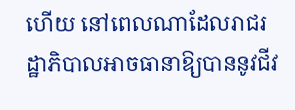ហើយ នៅពេលណាដែលរាជរដ្ឋាភិបាលអាចធានាឱ្យបាននូវជីវ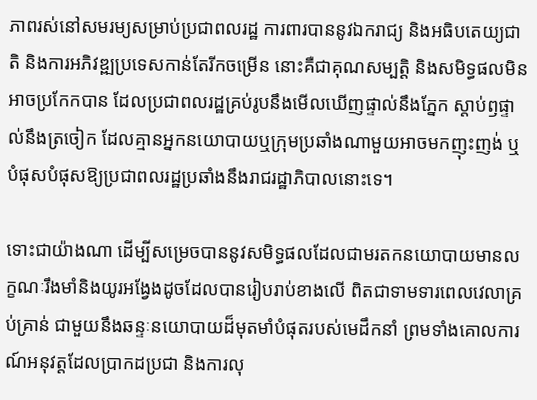ភាពរស់នៅសមរម្យសម្រាប់ប្រជាពលរដ្ឋ ការពារបាននូវឯករាជ្យ និងអធិបតេយ្យជាតិ និងការអភិវឌ្ឍប្រទេសកាន់តែរីកចម្រើន នោះគឺជាគុណសម្បត្តិ និងសមិទ្ធផលមិនអាចប្រកែកបាន ដែលប្រជាពលរដ្ឋគ្រប់រូបនឹងមើលឃើញផ្ទាល់នឹងភ្នែក ស្ដាប់ឭផ្ទាល់នឹងត្រចៀក ដែលគ្មានអ្នកនយោបាយឬក្រុមប្រឆាំងណាមួយអាចមកញុះញង់ ឬបំផុសបំផុសឱ្យប្រជាពលរដ្ឋប្រឆាំងនឹងរាជរដ្ឋាភិបាលនោះទេ។

ទោះជាយ៉ាងណា ដើម្បីសម្រេចបាននូវសមិទ្ធផលដែលជាមរតកនយោបាយមានលក្ខណៈរឹងមាំនិងយូរអង្វែងដូចដែលបានរៀបរាប់ខាងលើ ពិតជាទាមទារពេលវេលាគ្រប់គ្រាន់ ជាមួយនឹងឆន្ទៈនយោបាយដ៏មុតមាំបំផុតរបស់មេដឹកនាំ ព្រមទាំងគោលការណ៍អនុវត្តដែលប្រាកដប្រជា និងការលុ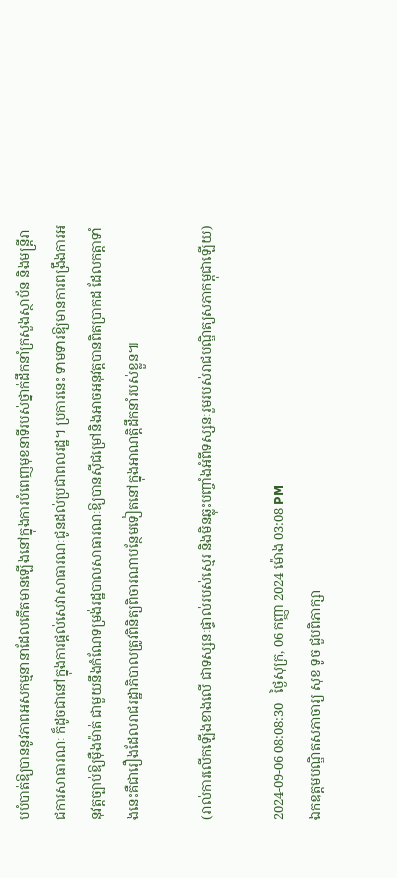បបំបាត់ឱ្យបាននូវភាពអសកម្មនានាដែលកើតមានឡើងនៅក្នុងការបំពេញមុខនាទីរបស់ថ្នាក់ដឹកនាំក្រសួងស្ថាប័ន និងមន្ត្រីរាជការសាធារណៈ ក៏ដូចជានៅក្នុងការផ្ដល់សេវាសាធារណៈជូនដល់ប្រជាពលរដ្ឋ។ ប្រការនេះ ទាមទារឱ្យមានការពង្រឹងការអនុវត្តច្បាប់ឱ្យម៉ឺងម៉ាត់ ជាមួយនឹងកំណែទម្រង់រដ្ឋបាលសាធារណៈឱ្យបានស៊ីជម្រៅនិងអាចអនុវត្តបានពិតប្រាកដ ដែលកត្តាទាំងនេះគឺជារឿងដែលរាជរដ្ឋាភិបាលត្រូវពិនិត្យពិចារណាបន្ថែមទៀតនៅក្នុងអាណត្តិដឹកនាំរបស់ខ្លួន៕

(រាល់ការលើកឡើងខាងលើ ជាទស្សនៈផ្ទាល់របស់ស្មេរ និងមិនឆ្លុះបញ្ចាំងអំពីទស្សនៈរួមរបស់រាជបណ្ឌិត្យសភាកម្ពុជាឡើយ)

2024-09-06 08:08:30   ថ្ងៃសុក្រ, 06 កញ្ញា 2024 ម៉ោង 03:08 PM
ឯកឧត្ដមបណ្ឌិតសភាចារ្យ សុខ ទូច ជួបពិភាក្សា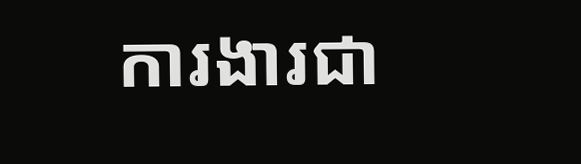ការងារជា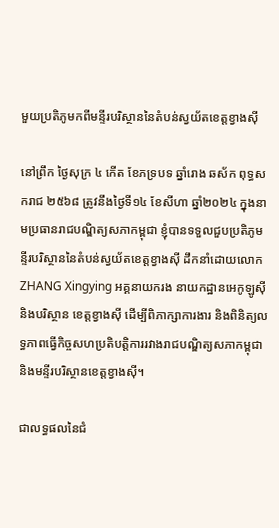មួយប្រតិភូមកពីមន្ទីរបរិស្ថាននៃតំបន់ស្វយ័តខេត្តខ្វាងស៊ី

នៅព្រឹក ថ្ងៃសុក្រ ៤ កើត ខែភទ្របទ ឆ្នាំរោង ឆស័ក ពុទ្ធសករាជ ២៥៦៨ ត្រូវនឹងថ្ងៃទី១៤ ខែសីហា ឆ្នាំ២០២៤ ក្នុងនាមប្រធានរាជបណ្ឌិត្យសភាកម្ពុជា ខ្ញុំបានទទួលជួបប្រតិភូមន្ទីរបរិស្ថាននៃតំបន់ស្វយ័តខេត្តខ្វាងស៊ី ដឹកនាំដោយលោក ZHANG Xingying អគ្គនាយករង នាយកដ្ឋានអេកូឡូស៊ី និងបរិស្ថាន ខេត្តខ្វាងស៊ី ដើម្បីពិភាក្សាការងារ និងពិនិត្យលទ្ធភាពធ្វើកិច្ចសហប្រតិបត្តិការរវាងរាជបណ្ឌិត្យសភាកម្ពុជា និងមន្ទីរបរិស្ថានខេត្តខ្វាងស៊ី។

ជាលទ្ធផលនៃជំ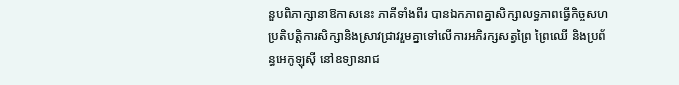នួបពិភាក្សានាឱកាសនេះ ភាគីទាំងពីរ បានឯកភាពគ្នាសិក្សាលទ្ធភាពធ្វើកិច្ចសហប្រតិបត្តិការសិក្សានិងស្រាវជ្រាវរួមគ្នាទៅលើការអភិរក្សសត្វព្រៃ ព្រៃឈើ និងប្រព័ន្ធអេកូឡុស៊ី នៅឧទ្យានរាជ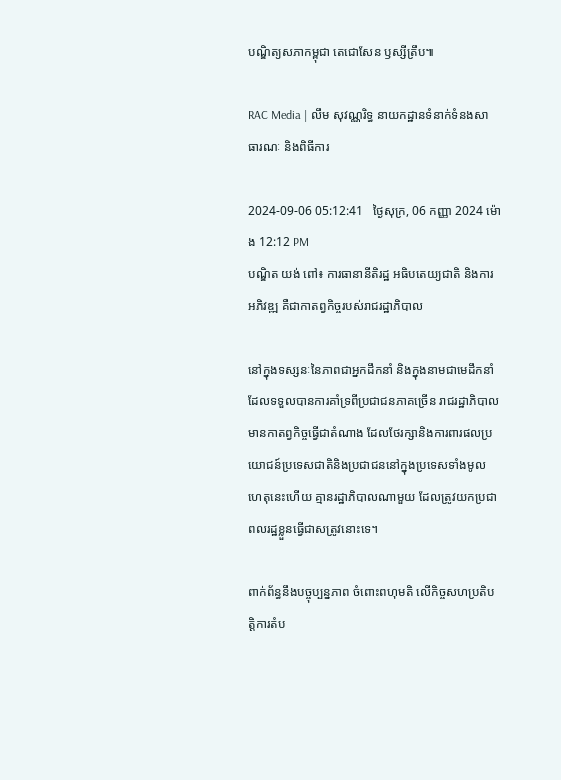បណ្ឌិត្យសភាកម្ពុជា តេជោសែន ឫស្សីត្រឹប៕

RAC Media | លឹម សុវណ្ណរិទ្ធ នាយកដ្ឋានទំនាក់ទំនងសាធារណៈ និងពិធីការ

2024-09-06 05:12:41   ថ្ងៃសុក្រ, 06 កញ្ញា 2024 ម៉ោង 12:12 PM
បណ្ឌិត យង់ ពៅ៖ ការធានានីតិរដ្ឋ អធិបតេយ្យជាតិ និងការអភិវឌ្ឍ គឺជាកាតព្វកិច្ចរបស់រាជរដ្ឋាភិបាល

នៅក្នុងទស្សនៈនៃភាពជាអ្នកដឹកនាំ និងក្នុងនាមជាមេដឹកនាំដែលទទួលបានការគាំទ្រពីប្រជាជនភាគច្រើន រាជរដ្ឋាភិបាលមានកាតព្វកិច្ចធ្វើជាតំណាង ដែលថែរក្សានិងការពារផលប្រយោជន៍ប្រទេសជាតិនិងប្រជាជននៅក្នុងប្រទេសទាំងមូល ហេតុនេះហើយ គ្មានរដ្ឋាភិបាលណាមួយ ដែលត្រូវយកប្រជាពលរដ្ឋខ្លួនធ្វើជាសត្រូវនោះទេ។

ពាក់ព័ន្ធនឹងបច្ចុប្បន្នភាព ចំពោះពហុមតិ លើកិច្ចសហប្រតិបត្តិការតំប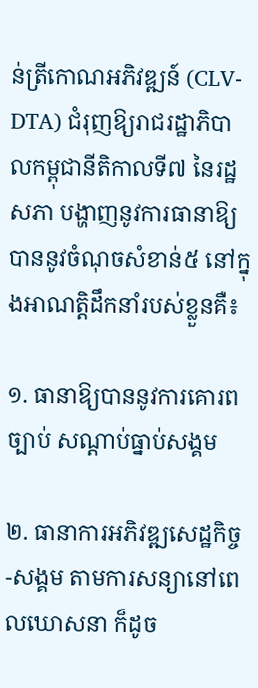ន់ត្រីកោណអភិវឌ្ឍន៍ (CLV-DTA) ជំរុញឱ្យរាជរដ្ឋាភិបាលកម្ពុជានីតិកាលទី៧ នៃរដ្ឋសភា បង្ហាញនូវការធានាឱ្យបាននូវចំណុចសំខាន់៥ នៅក្នុងអាណត្តិដឹកនាំរបស់ខ្លួនគឺ៖

១. ធានាឱ្យបាននូវការគោរពច្បាប់ សណ្តាប់ធ្នាប់សង្គម

២. ធានាការអភិវឌ្ឍសេដ្ឋកិច្ច-សង្គម តាមការសន្យានៅពេលឃោសនា ក៏ដូច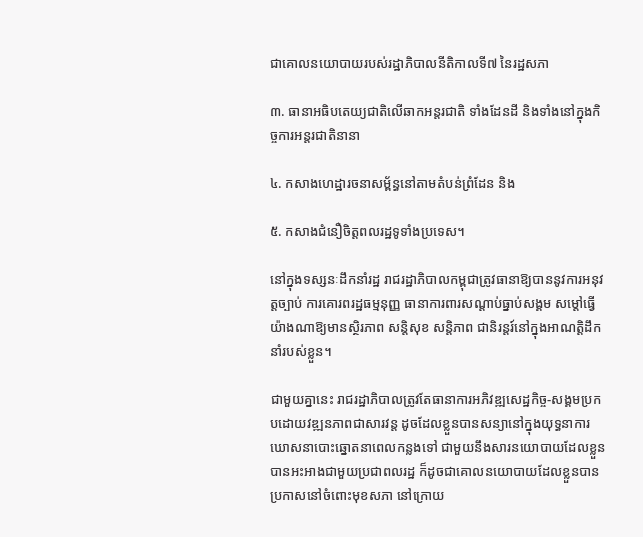ជាគោលនយោបាយរបស់រដ្ឋាភិបាលនីតិកាលទី៧ នៃរដ្ឋសភា

៣. ធានាអធិបតេយ្យជាតិលើឆាកអន្តរជាតិ ទាំងដែនដី និងទាំងនៅក្នុងកិច្ចការអន្តរជាតិនានា

៤. កសាងហេដ្ឋារចនាសម្ព័ន្ធនៅតាមតំបន់ព្រំដែន និង

៥. កសាងជំនឿចិត្តពលរដ្ឋទូទាំងប្រទេស។

នៅក្នុងទស្សនៈដឹកនាំរដ្ឋ រាជរដ្ឋាភិបាលកម្ពុជាត្រូវធានាឱ្យបាននូវការអនុវត្តច្បាប់ ការគោរពរដ្ឋធម្មនុញ្ញ ធានាការពារសណ្ដាប់ធ្នាប់សង្គម សម្ដៅធ្វើយ៉ាងណាឱ្យមានស្ថិរភាព សន្តិសុខ សន្តិភាព ជានិរន្តរ៍នៅក្នុងអាណត្ដិដឹកនាំរបស់ខ្លួន។

ជាមួយគ្នានេះ រាជរដ្ឋាភិបាលត្រូវតែធានាការអភិវឌ្ឍសេដ្ឋកិច្ច-សង្គមប្រកបដោយវឌ្ឍនភាពជាសារវន្ត ដូចដែលខ្លួនបានសន្យានៅក្នុងយុទ្ធនាការឃោសនាបោះឆ្នោតនាពេលកន្លងទៅ ជាមួយនឹងសារនយោបាយដែលខ្លួនបានអះអាងជាមួយប្រជាពលរដ្ឋ ក៏ដូចជាគោលនយោបាយដែលខ្លួនបានប្រកាសនៅចំពោះមុខសភា នៅក្រោយ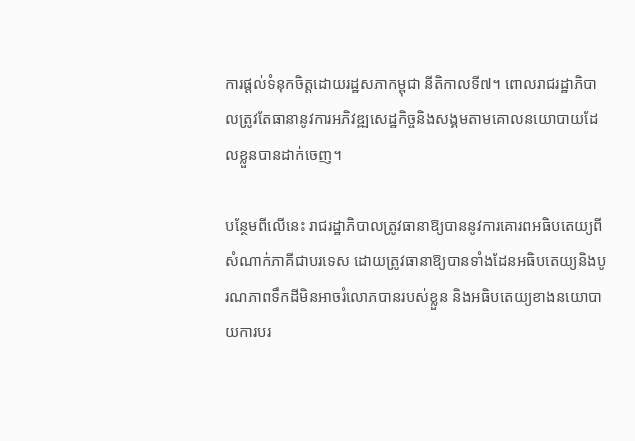ការផ្ដល់ទំនុកចិត្តដោយរដ្ឋសភាកម្ពុជា នីតិកាលទី៧។ ពោលរាជរដ្ឋាភិបាលត្រូវតែធានានូវការអភិវឌ្ឍសេដ្ឋកិច្ចនិងសង្គមតាមគោលនយោបាយដែលខ្លួនបានដាក់ចេញ។

បន្ថែមពីលើនេះ រាជរដ្ឋាភិបាលត្រូវធានាឱ្យបាននូវការគោរពអធិបតេយ្យពីសំណាក់ភាគីជាបរទេស ដោយត្រូវធានាឱ្យបានទាំងដែនអធិបតេយ្យនិងបូរណភាពទឹកដីមិនអាចរំលោភបានរបស់ខ្លួន និងអធិបតេយ្យខាងនយោបាយការបរ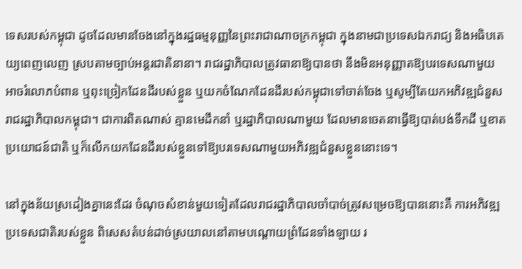ទេសរបស់កម្ពុជា ដូចដែលមានចែងនៅក្នុងរដ្ឋធម្មនុញ្ញនៃព្រះរាជាណាចក្រកម្ពុជា ក្នុងនាមជាប្រទេសឯករាជ្យ និងអធិបតេយ្យពេញលេញ ស្របតាមច្បាប់អន្តរជាតិនានា។ រាជរដ្ឋាភិបាលត្រូវធានាឱ្យបានថា នឹងមិនអនុញ្ញាតឱ្យបរទេសណាមួយ អាចរំលោភបំពាន ឬពុះច្រៀកដែនដីរបស់ខ្លួន ឬយកចំណែកដែនដីរបស់កម្ពុជាទៅចាត់ចែង ឬសូម្បីតែយកអភិវឌ្ឍជំនួសរាជរដ្ឋាភិបាលកម្ពុជា។ ជាការពិតណាស់ គ្មានមេដឹកនាំ ឬរដ្ឋាភិបាលណាមួយ ដែលមានចេតនាធ្វើឱ្យបាត់បង់ទឹកដី ឬខាតប្រយោជន៍ជាតិ ឬក៏លើកយកដែនដីរបស់ខ្លួនទៅឱ្យបរទេសណាមួយអភិវឌ្ឍជំនួសខ្លួននោះទេ។

នៅក្នុងន័យស្រដៀងគ្នានេះដែរ ចំណុចសំខាន់មួយទៀតដែលរាជរដ្ឋាភិបាលចាំបាច់ត្រូវសម្រេចឱ្យបាននោះគឺ ការអភិវឌ្ឍប្រទេសជាតិរបស់ខ្លួន ពិសេសតំបន់ដាច់ស្រយាលនៅតាមបណ្ដោយព្រំដែនទាំងឡាយ រ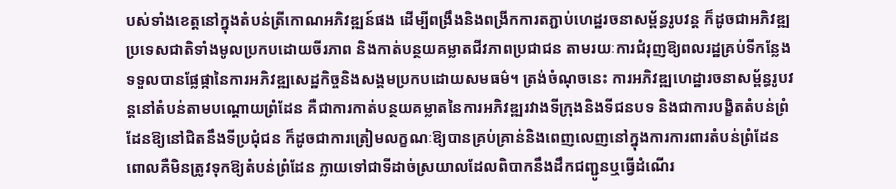បស់ទាំងខេត្តនៅក្នុងតំបន់ត្រីកោណអភិវឌ្ឍន៍ផង ដើម្បីពង្រឹងនិងពង្រីកការតភ្ជាប់ហេដ្ឋរចនាសម្ព័ន្ធរូបវន្ត ក៏ដូចជាអភិវឌ្ឍប្រទេសជាតិទាំងមូលប្រកបដោយចីរភាព និងកាត់បន្ថយគម្លាតជីវភាពប្រជាជន តាមរយៈការជំរុញឱ្យពលរដ្ឋគ្រប់ទីកន្លែង ទទួលបានផ្លែផ្កានៃការអភិវឌ្ឍសេដ្ឋកិច្ចនិងសង្គមប្រកបដោយសមធម៌។ ត្រង់ចំណុចនេះ ការអភិវឌ្ឍហេដ្ឋារចនាសម្ព័ន្ធរូបវន្តនៅតំបន់តាមបណ្ដោយព្រំដែន គឺជាការកាត់បន្ថយគម្លាតនៃការអភិវឌ្ឍរវាងទីក្រុងនិងទីជនបទ និងជាការបង្ខិតតំបន់ព្រំដែនឱ្យនៅជិតនឹងទីប្រជុំជន ក៏ដូចជាការត្រៀមលក្ខណៈឱ្យបានគ្រប់គ្រាន់និងពេញលេញនៅក្នុងការការពារតំបន់ព្រំដែន ពោលគឺមិនត្រូវទុកឱ្យតំបន់ព្រំដែន ក្លាយទៅជាទីដាច់ស្រយាលដែលពិបាកនឹងដឹកជញ្ជូនឬធ្វើដំណើរ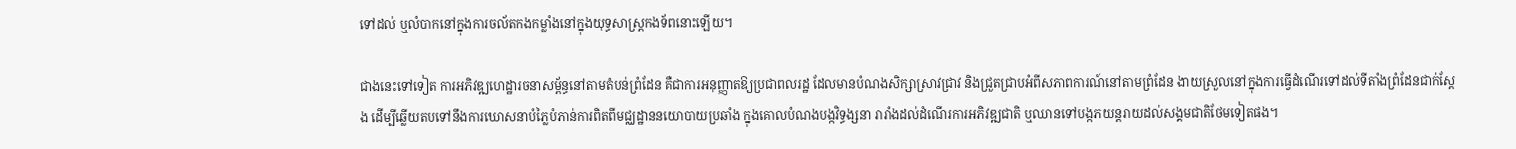ទៅដល់ ឬលំបាកនៅក្នុងការចល័តកងកម្លាំងនៅក្នុងយុទ្ធសាស្ត្រកងទ័ពនោះឡើយ។

ជាងនេះទៅទៀត ការអភិវឌ្ឍហេដ្ឋារចនាសម្ព័ន្ធនៅតាមតំបន់ព្រំដែន គឺជាការអនុញ្ញាតឱ្យប្រជាពលរដ្ឋ ដែលមានបំណងសិក្សាស្រាវជ្រាវ និងជ្រួតជ្រាបអំពីសភាពការណ៍នៅតាមព្រំដែន ងាយស្រួលនៅក្នុងការធ្វើដំណើរទៅដល់ទីតាំងព្រំដែនជាក់ស្ដែង ដើម្បីឆ្លើយតបទៅនឹងការឃោសនាបំភ្លៃបំភាន់ការពិតពីមជ្ឈដ្ឋាននយោបាយប្រឆាំង ក្នុងគោលបំណងបង្កវិទ្ធង្សនា រារាំងដល់ដំណើរការអភិវឌ្ឍជាតិ ឬឈានទៅបង្កភយន្តរាយដល់សង្គមជាតិថែមទៀតផង។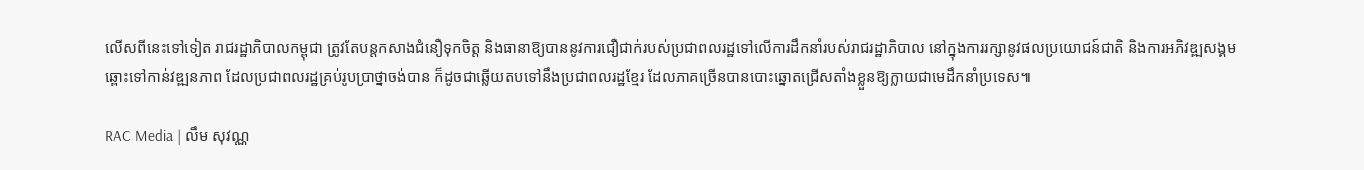លើសពីនេះទៅទៀត រាជរដ្ឋាភិបាលកម្ពុជា ត្រូវតែបន្តកសាងជំនឿទុកចិត្ត និងធានាឱ្យបាននូវការជឿជាក់របស់ប្រជាពលរដ្ឋទៅលើការដឹកនាំរបស់រាជរដ្ឋាភិបាល នៅក្នុងការរក្សានូវផលប្រយោជន៍ជាតិ និងការអភិវឌ្ឍសង្គមឆ្ពោះទៅកាន់វឌ្ឍនភាព ដែលប្រជាពលរដ្ឋគ្រប់រូបប្រាថ្នាចង់បាន ក៏ដូចជាឆ្លើយតបទៅនឹងប្រជាពលរដ្ឋខ្មែរ ដែលភាគច្រើនបានបោះឆ្នោតជ្រើសតាំងខ្លួនឱ្យក្លាយជាមេដឹកនាំប្រទេស៕

RAC Media | លឹម សុវណ្ណ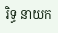រិទ្ធ នាយក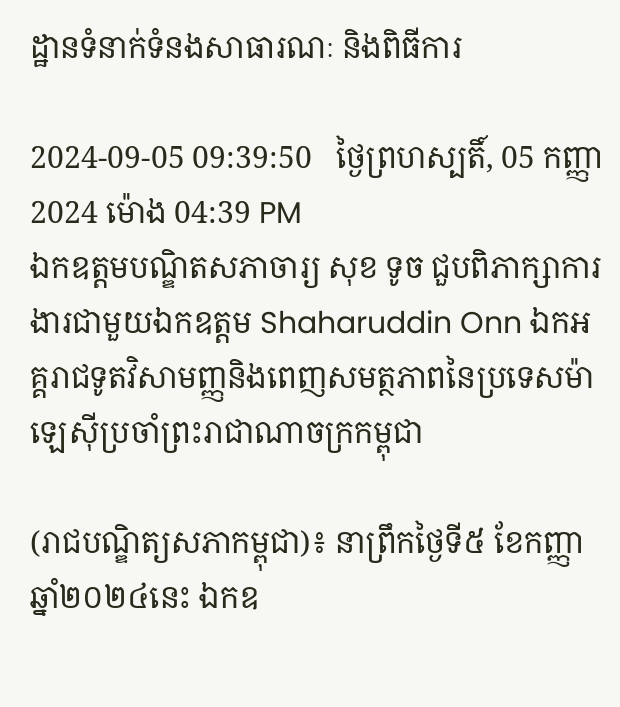ដ្ឋានទំនាក់ទំនងសាធារណៈ និងពិធីការ

2024-09-05 09:39:50   ថ្ងៃព្រហស្បតិ៍, 05 កញ្ញា 2024 ម៉ោង 04:39 PM
ឯកឧត្ដមបណ្ឌិតសភាចារ្យ សុខ ទូច ជួបពិភាក្សាការងារជាមួយឯកឧត្ដម Shaharuddin Onn ឯកអគ្គរាជទូតវិសាមញ្ញនិងពេញសមត្ថភាពនៃប្រទេសម៉ាឡេស៊ីប្រចាំព្រះរាជាណាចក្រកម្ពុជា

(រាជបណ្ឌិត្យសភាកម្ពុជា)៖ នាព្រឹកថ្ងៃទី៥ ខែកញ្ញា ឆ្នាំ២០២៤នេះ ឯកឧ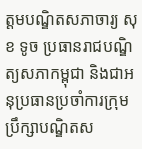ត្ដមបណ្ឌិតសភាចារ្យ សុខ ទូច ប្រធានរាជបណ្ឌិត្យសភាកម្ពុជា និងជាអនុប្រធានប្រចាំការក្រុមប្រឹក្សាបណ្ឌិតស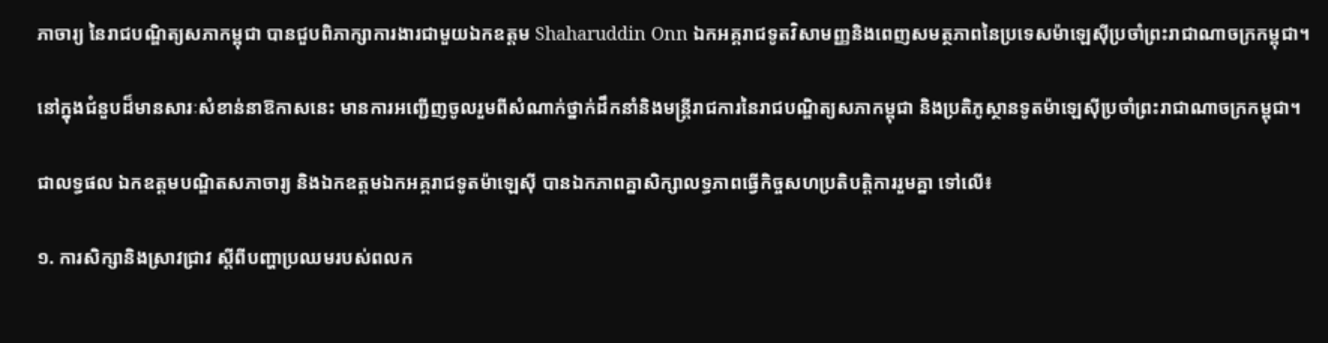ភាចារ្យ នៃរាជបណ្ឌិត្យសភាកម្ពុជា បានជួបពិភាក្សាការងារជាមួយឯកឧត្តម Shaharuddin Onn ឯកអគ្គរាជទូតវិសាមញ្ញនិងពេញសមត្ថភាពនៃប្រទេសម៉ាឡេស៊ីប្រចាំព្រះរាជាណាចក្រកម្ពុជា។

នៅក្នុងជំនួបដ៏មានសារៈសំខាន់នាឱកាសនេះ មានការអញ្ជើញចូលរួមពីសំណាក់ថ្នាក់ដឹកនាំនិងមន្ត្រីរាជការនៃរាជបណ្ឌិត្យសភាកម្ពុជា និងប្រតិភូស្ថានទូតម៉ាឡេស៊ីប្រចាំព្រះរាជាណាចក្រកម្ពុជា។

ជាលទ្ធផល ឯកឧត្ដមបណ្ឌិតសភាចារ្យ និងឯកឧត្ដមឯកអគ្គរាជទូតម៉ាឡេស៊ី បានឯកភាពគ្នាសិក្សាលទ្ធភាពធ្វើកិច្ចសហប្រតិបត្តិការរួមគ្នា ទៅលើ៖

១. ការសិក្សានិងស្រាវជ្រាវ ស្តីពីបញ្ហាប្រឈមរបស់ពលក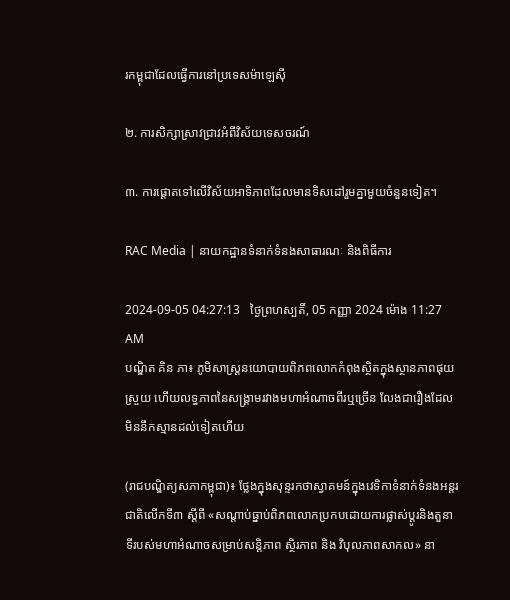រកម្ពុជាដែលធ្វើការនៅប្រទេសម៉ាឡេស៊ី

២. ការសិក្សាស្រាវជ្រាវអំពីវិស័យទេសចរណ៍

៣. ការផ្ដោតទៅលើវិស័យអាទិភាពដែលមានទិសដៅរួមគ្នាមួយចំនួនទៀត។

RAC Media | នាយកដ្ឋានទំនាក់ទំនងសាធារណៈ និងពិធីការ

2024-09-05 04:27:13   ថ្ងៃព្រហស្បតិ៍, 05 កញ្ញា 2024 ម៉ោង 11:27 AM
បណ្ឌិត គិន ភា៖ ភូមិសាស្ត្រនយោបាយពិភពលោកកំពុងស្ថិតក្នុងស្ថានភាពផុយស្រួយ ហើយលទ្ធភាពនៃសង្គ្រាមរវាងមហាអំណាចពីរឬច្រើន លែងជារឿងដែលមិននឹកស្មានដល់ទៀតហើយ

(រាជបណ្ឌិត្យសភាកម្ពុជា)៖ ថ្លែងក្នុងសុន្ទរកថាស្វាគមន៍ក្នុងវេទិកាទំនាក់ទំនងអន្តរជាតិលើកទី៣ ស្ដីពី «សណ្តាប់ធ្នាប់ពិភពលោកប្រកបដោយការផ្លាស់ប្តូរនិងតួនាទីរបស់មហាអំណាចសម្រាប់សន្តិភាព ស្ថិរភាព និង វិបុលភាពសាកល» នា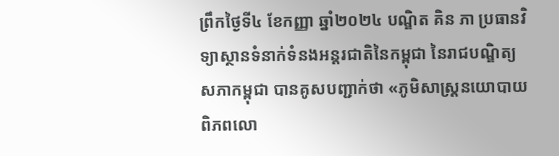ព្រឹកថ្ងៃទី៤ ខែកញ្ញា ឆ្នាំ២០២៤ បណ្ឌិត គិន ភា ប្រធានវិទ្យាស្ថានទំនាក់ទំនងអន្តរជាតិនៃកម្ពុជា នៃរាជបណ្ឌិត្យសភាកម្ពុជា បានគូសបញ្ជាក់ថា «ភូមិសាស្ត្រនយោបាយពិភពលោ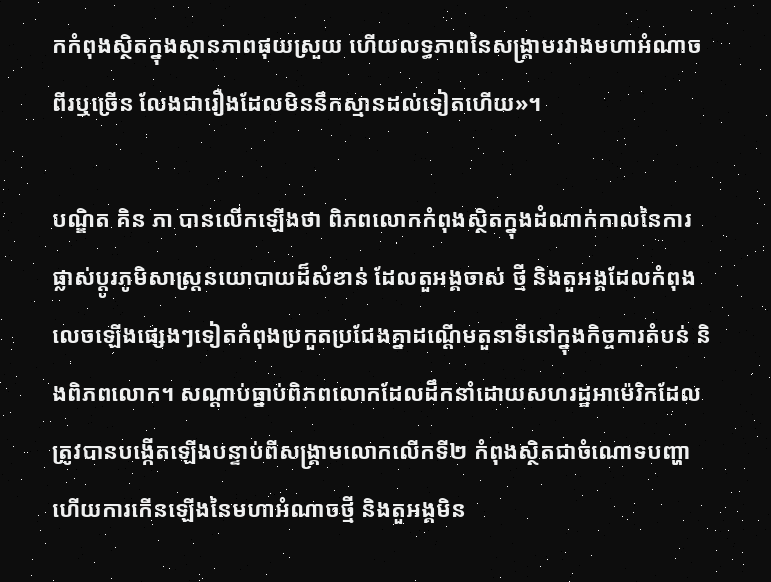កកំពុងស្ថិតក្នុងស្ថានភាពផុយស្រួយ ហើយលទ្ធភាពនៃសង្គ្រាមរវាងមហាអំណាចពីរឬច្រើន លែងជារឿងដែលមិននឹកស្មានដល់ទៀតហើយ»។

បណ្ឌិត គិន ភា បានលើកឡើងថា ពិភពលោកកំពុងស្ថិតក្នុងដំណាក់កាលនៃការផ្លាស់ប្តូរភូមិសាស្ត្រនយោបាយដ៏សំខាន់ ដែលតួអង្គចាស់ ថ្មី និងតួអង្គដែលកំពុងលេចឡើងផ្សេងៗទៀតកំពុងប្រកួតប្រជែងគ្នាដណ្ដើមតួនាទីនៅក្នុងកិច្ចការតំបន់ និងពិភពលោក។ សណ្តាប់ធ្នាប់ពិភពលោកដែលដឹកនាំដោយសហរដ្ឋអាម៉េរិកដែលត្រូវបានបង្កើតឡើងបន្ទាប់ពីសង្គ្រាមលោកលើកទី២ កំពុងស្ថិតជាចំណោទបញ្ហា ហើយការកើនឡើងនៃមហាអំណាចថ្មី និងតួអង្គមិន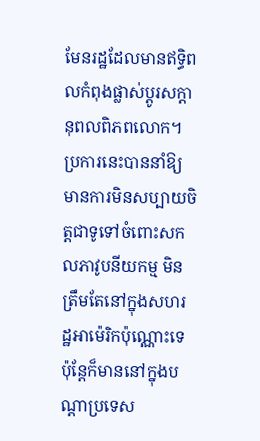មែនរដ្ឋដែលមានឥទ្ធិពលកំពុងផ្លាស់ប្តូរសក្ដានុពលពិភពលោក។ ប្រការនេះបាននាំឱ្យមានការមិនសប្បាយចិត្តជាទូទៅចំពោះសកលភាវូបនីយកម្ម មិនត្រឹមតែនៅក្នុងសហរដ្ឋអាម៉េរិកប៉ុណ្ណោះទេ ប៉ុន្តែក៏មាននៅក្នុងបណ្តាប្រទេស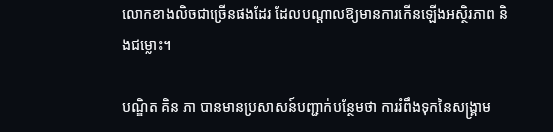លោកខាងលិចជាច្រើនផងដែរ ដែលបណ្តាលឱ្យមានការកើនឡើងអស្ថិរភាព និងជម្លោះ។

បណ្ឌិត គិន ភា បានមានប្រសាសន៍បញ្ជាក់បន្ថែមថា ការរំពឹងទុកនៃសង្រ្គាម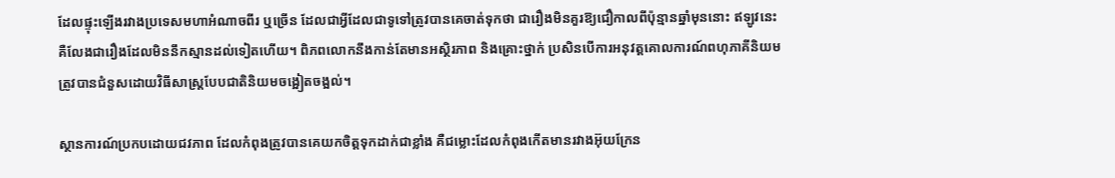ដែលផ្ទុះឡើងរវាងប្រទេសមហាអំណាចពីរ ឬច្រើន ដែលជាអ្វីដែលជាទូទៅត្រូវបានគេចាត់ទុកថា ជារឿងមិនគួរឱ្យជឿកាលពីប៉ុន្មានឆ្នាំមុននោះ ឥឡូវនេះគឺលែងជារឿងដែលមិននឹកស្មានដល់ទៀតហើយ។ ពិភពលោកនឹងកាន់តែមានអស្ថិរភាព និងគ្រោះថ្នាក់ ប្រសិនបើការអនុវត្តគោលការណ៍ពហុភាគីនិយមត្រូវបានជំនួសដោយវិធីសាស្រ្តបែបជាតិនិយមចង្អៀតចង្អល់។

ស្ថានការណ៍ប្រកបដោយជវភាព ដែលកំពុងត្រូវបានគេយកចិត្តទុកដាក់ជាខ្លាំង គឺជម្លោះដែលកំពុងកើតមានរវាងអ៊ុយក្រែន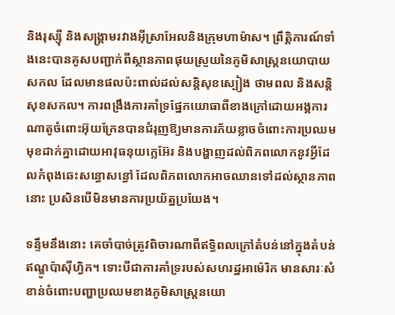និងរុស្ស៊ី និងសង្គ្រាមរវាងអ៊ីស្រាអែលនិងក្រុមហាម៉ាស។ ព្រឹត្តិការណ៍ទាំងនេះបានគូសបញ្ជាក់ពីស្ថានភាពផុយស្រួយនៃភូមិសាស្ត្រនយោបាយសកល ដែលមានផលប៉ះពាល់ដល់សន្តិសុខស្បៀង ថាមពល និងសន្តិសុខសកល។ ការពង្រឹងការគាំទ្រផ្នែកយោធាពីខាងក្រៅដោយអង្គការណាតូចំពោះអ៊ុយក្រែនបានជំរុញឱ្យមានការភ័យខ្លាចចំពោះការប្រឈមមុខដាក់គ្នាដោយអាវុធនុយក្លេអ៊ែរ និងបង្ហាញដល់ពិភពលោកនូវអ្វីដែលកំពុងឆេះសន្ធោសន្ធៅ ដែលពិភពលោកអាចឈានទៅដល់ស្ថានភាពនោះ ប្រសិនបើមិនមានការប្រយ័ត្នប្រយែង។

ទន្ទឹមនឹងនោះ គេចាំបាច់ត្រូវពិចារណាពីឥទ្ធិពលក្រៅតំបន់នៅក្នុងតំបន់ឥណ្ឌូប៉ាស៊ីហ្វិក។ ទោះបីជាការគាំទ្ររបស់សហរដ្ឋអាម៉េរិក មានសារៈសំខាន់ចំពោះបញ្ហាប្រឈមខាងភូមិសាស្រ្តនយោ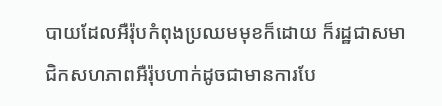បាយដែលអឺរ៉ុបកំពុងប្រឈមមុខក៏ដោយ ក៏រដ្ឋជាសមាជិកសហភាពអឺរ៉ុបហាក់ដូចជាមានការបែ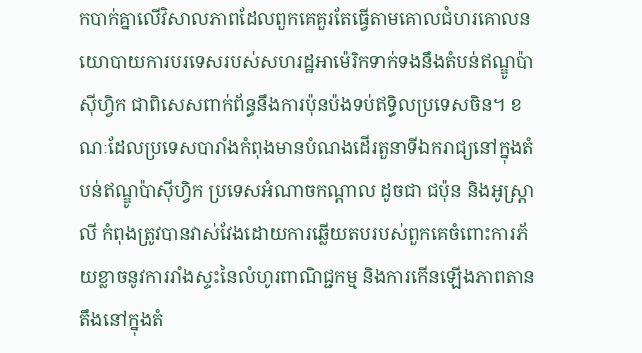កបាក់គ្នាលើវិសាលភាពដែលពួកគេគួរតែធ្វើតាមគោលជំហរគោលនយោបាយការបរទេសរបស់សហរដ្ឋអាម៉េរិកទាក់ទងនឹងតំបន់ឥណ្ឌូប៉ាស៊ីហ្វិក ជាពិសេសពាក់ព័ន្ធនឹងការប៉ុនប៉ងទប់ឥទ្ធិលប្រទេសចិន។ ខណៈដែលប្រទេសបារាំងកំពុងមានបំណងដើរតួនាទីឯករាជ្យនៅក្នុងតំបន់ឥណ្ឌូប៉ាស៊ីហ្វិក ប្រទេសអំណាចកណ្តាល ដូចជា ជប៉ុន និងអូស្ត្រាលី កំពុងត្រូវបានវាស់វែងដោយការឆ្លើយតបរបស់ពួកគេចំពោះការភ័យខ្លាចនូវការរាំងស្ទះនៃលំហូរពាណិជ្ជកម្ម និងការកើនឡើងភាពតានតឹងនៅក្នុងតំ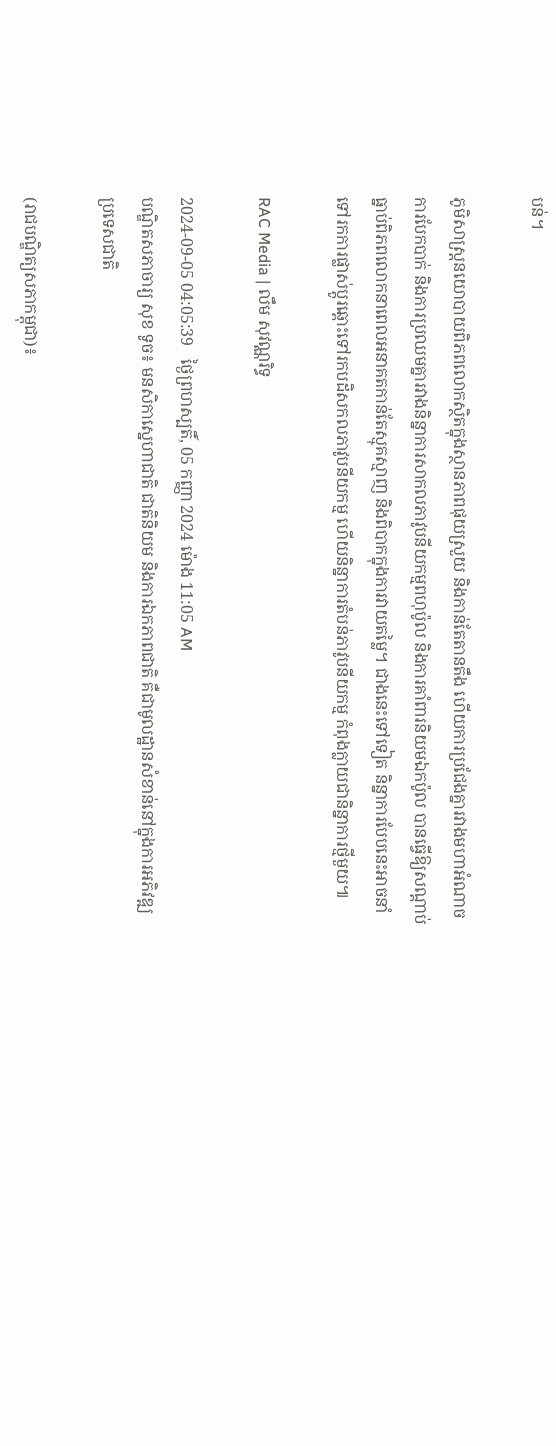បន់។

ភូមិសាស្ត្រនយោបាយពិភពលោកស្ថិតក្នុងស្ថានភាពផុយស្រួយ និងកាន់តែតានតឹង ហើយការប្រជែងគ្នារវាងមហាអំណាច ការបែកបាក់ និងការប្រឈមគ្នារវាងនិន្នាការសាកលភាវូបនីយកម្មពហុប៉ូល និងការគាំពារនិយមឯកប៉ូល បានធ្វើឱ្យសណ្តាប់ធ្នាប់ពិភពលោកនាពេលអនាគតកាន់តែស្មុគស្មាញ និងពិបាកក្នុងការវាយតម្លៃ។ ជាងនេះទៅទៀត និន្នាការបែបនេះអាចនាំទៅរកការផ្លាស់ប្តូរឆ្ពោះទៅរកបដិសកលភាវូបនីយកម្ម ហើយនិន្នាការតំបន់ភាវូបនីយកម្ម កំពុងក្លាយជានិន្នាការថ្មីមួយ៕

RAC Media | លឹម សុវណ្ណរិទ្ធ

2024-09-05 04:05:39   ថ្ងៃព្រហស្បតិ៍, 05 កញ្ញា 2024 ម៉ោង 11:05 AM
បណ្ឌិតសភាចារ្យ សុខ ទូច៖ មនសិកាស្នេហាជាតិ ជាតិនិយម និងការឯកភាពជាតិ គឺជាមូលដ្ឋានសំខាន់នៅក្នុងការអភិវឌ្ឍប្រទេសជាតិ

(រាជបណ្ឌិត្យសភាកម្ពុជា)៖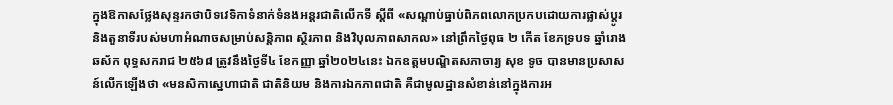ក្នុងឱកាសថ្លែងសុន្ទរកថាបិទវេទិកាទំនាក់ទំនងអន្តរជាតិលើកទី ស្តីពី «សណ្តាប់ធ្នាប់ពិភពលោកប្រកបដោយការផ្លាស់ប្តូរ និងតួនាទីរបស់មហាអំណាចសម្រាប់សន្តិភាព ស្ថិរភាព និងវិបុលភាពសាកល» នៅព្រឹកថ្ងៃពុធ ២ កើត ខែភទ្របទ ឆ្នាំរោង ឆស័ក ពុទ្ធសករាជ ២៥៦៨ ត្រូវនឹងថ្ងៃទី៤ ខែកញ្ញា ឆ្នាំ២០២៤នេះ ឯកឧត្ដមបណ្ឌិតសភាចារ្យ សុខ ទូច បានមានប្រសាសន៍លើកឡើងថា «មនសិកាស្នេហាជាតិ ជាតិនិយម និងការឯកភាពជាតិ គឺជាមូលដ្ឋានសំខាន់នៅក្នុងការអ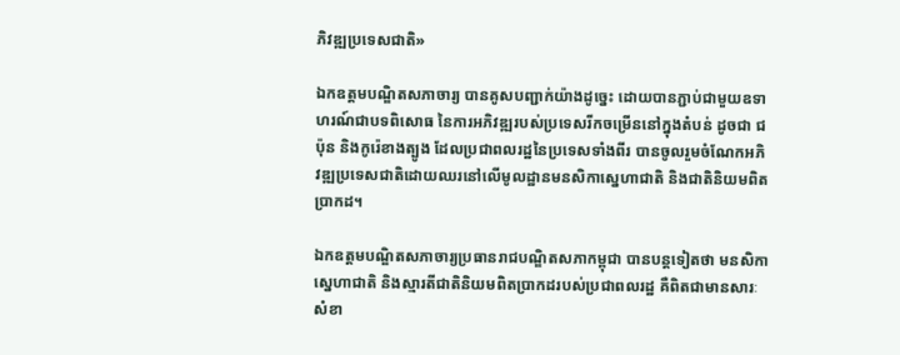ភិវឌ្ឍប្រទេសជាតិ»

ឯកឧត្ដមបណ្ឌិតសភាចារ្យ បានគូសបញ្ជាក់យ៉ាងដូច្នេះ ដោយបានភ្ជាប់ជាមួយឧទាហរណ៍ជាបទពិសោធ នៃការអភិវឌ្ឍរបស់ប្រទេសរីកចម្រើននៅក្នុងតំបន់ ដូចជា ជប៉ុន និងកូរ៉េខាងត្បូង ដែលប្រជាពលរដ្ឋនៃប្រទេសទាំងពីរ បានចូលរួមចំណែកអភិវឌ្ឍប្រទេសជាតិដោយឈរនៅលើមូលដ្ឋានមនសិកាស្នេហាជាតិ និងជាតិនិយមពិតប្រាកដ។

ឯកឧត្ដមបណ្ឌិតសភាចារ្យប្រធានរាជបណ្ឌិតសភាកម្ពុជា បានបន្តទៀតថា មនសិកាស្នេហាជាតិ និងស្មារតីជាតិនិយមពិតប្រាកដរបស់ប្រជាពលរដ្ឋ គឺពិតជាមានសារៈសំខា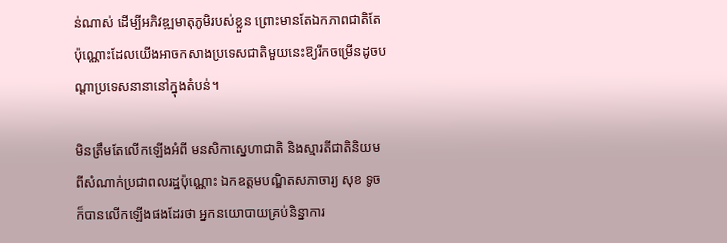ន់ណាស់ ដើម្បីអភិវឌ្ឍមាតុភូមិរបស់ខ្លួន ព្រោះមានតែឯកភាពជាតិតែប៉ុណ្ណោះដែលយើងអាចកសាងប្រទេសជាតិមួយនេះឱ្យរីកចម្រើនដូចបណ្ដាប្រទេសនានានៅក្នុងតំបន់។

មិនត្រឹមតែលើកឡើងអំពី មនសិកាស្នេហាជាតិ និងស្មារតីជាតិនិយម ពីសំណាក់ប្រជាពលរដ្ឋប៉ុណ្ណោះ ឯកឧត្ដមបណ្ឌិតសភាចារ្យ សុខ ទូច ក៏បានលើកឡើងផងដែរថា អ្នកនយោបាយគ្រប់និន្នាការ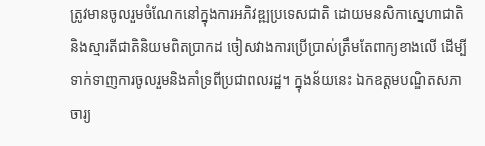ត្រូវមានចូលរួមចំណែកនៅក្នុងការអភិវឌ្ឍប្រទេសជាតិ ដោយមនសិកាស្នេហាជាតិ និងស្មារតីជាតិនិយមពិតប្រាកដ ចៀសវាងការប្រើប្រាស់ត្រឹមតែពាក្យខាងលើ ដើម្បីទាក់ទាញការចូលរួមនិងគាំទ្រពីប្រជាពលរដ្ឋ។ ក្នុងន័យនេះ ឯកឧត្ដមបណ្ឌិតសភាចារ្យ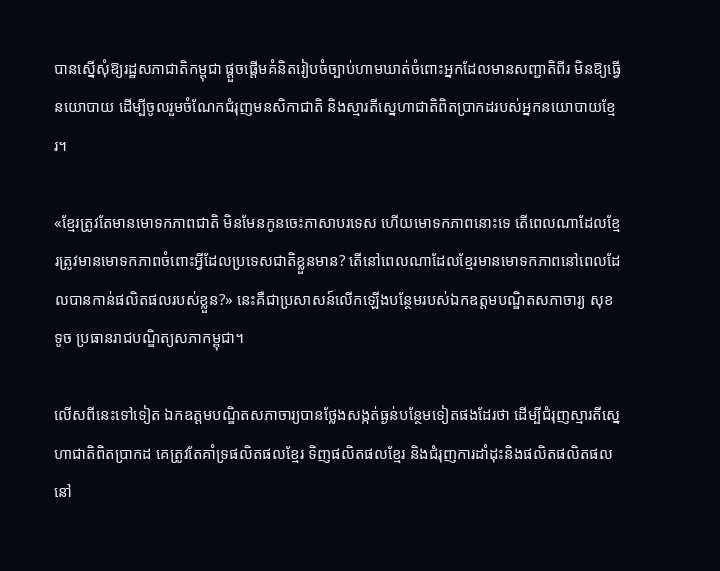បានស្នើសុំឱ្យរដ្ឋសភាជាតិកម្ពុជា ផ្ដួចផ្ដើមគំនិតរៀបចំច្បាប់ហាមឃាត់ចំពោះអ្នកដែលមានសញ្ជាតិពីរ មិនឱ្យធ្វើនយោបាយ ដើម្បីចូលរួមចំណែកជំរុញមនសិកាជាតិ និងស្មារតីស្នេហាជាតិពិតប្រាកដរបស់អ្នកនយោបាយខ្មែរ។

«ខ្មែរត្រូវតែមានមោទកភាពជាតិ មិនមែនកូនចេះភាសាបរទេស ហើយមោទកភាពនោះទេ តើពេលណាដែលខ្មែរត្រូវមានមោទកភាពចំពោះអ្វីដែលប្រទេសជាតិខ្លួនមាន? តើនៅពេលណាដែលខ្មែរមានមោទកភាពនៅពេលដែលបានកាន់ផលិតផលរបស់ខ្លួន?» នេះគឺជាប្រសាសន៍លើកឡើងបន្ថែមរបស់ឯកឧត្ដមបណ្ឌិតសភាចារ្យ សុខ ទូច ប្រធានរាជបណ្ឌិត្យសភាកម្ពុជា។

លើសពីនេះទៅទៀត ឯកឧត្ដមបណ្ឌិតសភាចារ្យបានថ្លែងសង្កត់ធ្ងន់បន្ថែមទៀតផងដែរថា ដើម្បីជំរុញស្មារតីស្នេហាជាតិពិតប្រាកដ គេត្រូវតែគាំទ្រផលិតផលខ្មែរ ទិញផលិតផលខ្មែរ និងជំរុញការដាំដុះនិងផលិតផលិតផលនៅ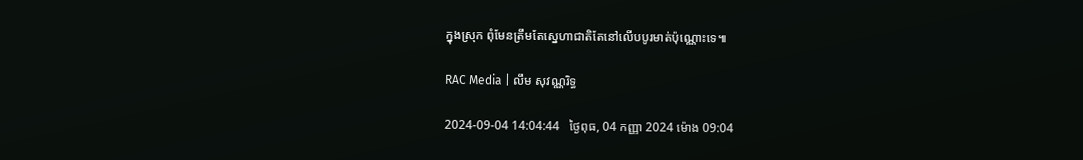ក្នុងស្រុក ពុំមែនត្រឹមតែស្នេហាជាតិតែនៅលើបបូរមាត់ប៉ុណ្ណោះទេ៕

RAC Media | លឹម សុវណ្ណរិទ្ធ

2024-09-04 14:04:44   ថ្ងៃពុធ, 04 កញ្ញា 2024 ម៉ោង 09:04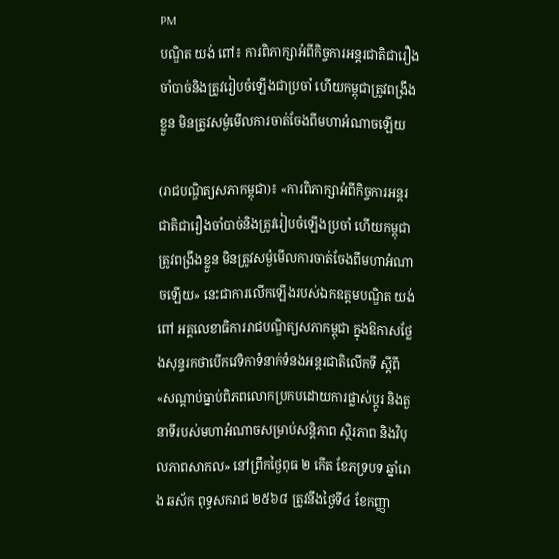PM
បណ្ឌិត យង់ ពៅ៖ ការពិភាក្សាអំពីកិច្ចការអន្តរជាតិជារឿងចាំបាច់និងត្រូវរៀបចំឡើងជាប្រចាំ ហើយកម្ពុជាត្រូវពង្រឹងខ្លួន មិនត្រូវសម្ងំមើលការចាត់ចែងពីមហាអំណាចឡើយ

(រាជបណ្ឌិត្យសភាកម្ពុជា)៖ «ការពិភាក្សាអំពីកិច្ចការអន្តរជាតិជារឿងចាំបាច់និងត្រូវរៀបចំឡើងប្រចាំ ហើយកម្ពុជាត្រូវពង្រឹងខ្លួន មិនត្រូវសម្ងំមើលការចាត់ចែងពីមហាអំណាចឡើយ» នេះជាការលើកឡើងរបស់ឯកឧត្ដមបណ្ឌិត យង់ ពៅ អគ្គលេខាធិការរាជបណ្ឌិត្យសភាកម្ពុជា ក្នុងឱកាសថ្លែងសុន្ទរកថាបើកវេទិកាទំនាក់ទំនងអន្តរជាតិលើកទី ស្តីពី «សណ្តាប់ធ្នាប់ពិភពលោកប្រកបដោយការផ្លាស់ប្តូរ និងតួនាទីរបស់មហាអំណាចសម្រាប់សន្តិភាព ស្ថិរភាព និងវិបុលភាពសាកល» នៅព្រឹកថ្ងៃពុធ ២ កើត ខែភទ្របទ ឆ្នាំរោង ឆស័ក ពុទ្ធសករាជ ២៥៦៨ ត្រូវនឹងថ្ងៃទី៤ ខែកញ្ញា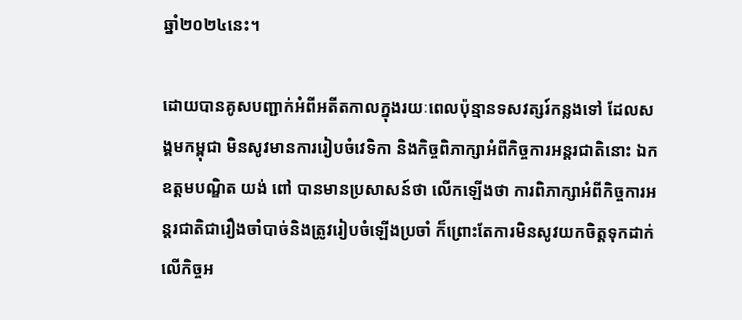ឆ្នាំ២០២៤នេះ។

ដោយបានគូសបញ្ជាក់អំពីអតីតកាលក្នុងរយៈពេលប៉ុន្មានទសវត្សរ៍កន្លងទៅ ដែលសង្គមកម្ពុជា មិនសូវមានការរៀបចំវេទិកា និងកិច្ចពិភាក្សាអំពីកិច្ចការអន្តរជាតិនោះ ឯកឧត្ដមបណ្ឌិត យង់ ពៅ បានមានប្រសាសន៍ថា លើកឡើងថា ការពិភាក្សាអំពីកិច្ចការអន្តរជាតិជារឿងចាំបាច់និងត្រូវរៀបចំឡើងប្រចាំ ក៏ព្រោះតែការមិនសូវយកចិត្តទុកដាក់លើកិច្ចអ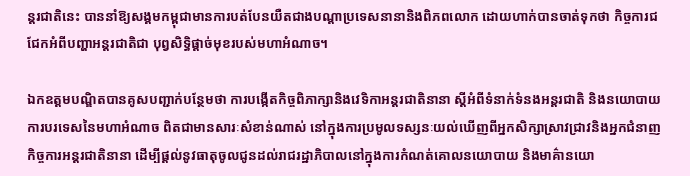ន្តរជាតិនេះ បាននាំឱ្យសង្គមកម្ពុជាមានការបត់បែនយឺតជាងបណ្ដាប្រទេសនានានិងពិភពលោក ដោយហាក់បានចាត់ទុកថា កិច្ចការជជែកអំពីបញ្ហាអន្តរជាតិជា បុព្វសិទ្ធិផ្ដាច់មុខរបស់មហាអំណាច។

ឯកឧត្ដមបណ្ឌិតបានគូសបញ្ជាក់បន្ថែមថា ការបង្កើតកិច្ចពិភាក្សានិងវេទិកាអន្តរជាតិនានា ស្ដីអំពីទំនាក់ទំនងអន្តរជាតិ និងនយោបាយការបរទេសនៃមហាអំណាច ពិតជាមានសារៈសំខាន់ណាស់ នៅក្នុងការប្រមូលទស្សនៈយល់ឃើញពីអ្នកសិក្សាស្រាវជ្រាវនិងអ្នកជំនាញកិច្ចការអន្តរជាតិនានា ដើម្បីផ្ដល់នូវធាតុចូលជូនដល់រាជរដ្ឋាភិបាលនៅក្នុងការកំណត់គោលនយោបាយ និងមាគ៌ានយោ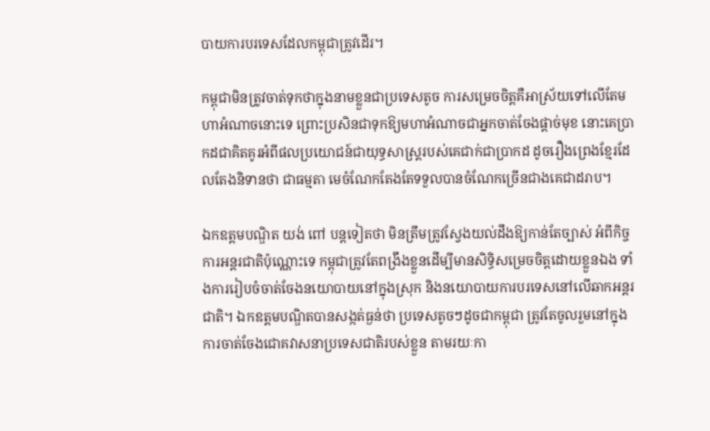បាយការបរទេសដែលកម្ពុជាត្រូវដើរ។

កម្ពុជាមិនត្រូវចាត់ទុកថាក្នុងនាមខ្លួនជាប្រទេសតូច ការសម្រេចចិត្តគឺអាស្រ័យទៅលើតែមហាអំណាចនោះទេ ព្រោះប្រសិនជាទុកឱ្យមហាអំណាចជាអ្នកចាត់ចែងផ្ដាច់មុខ នោះគេប្រាកដជាគិតគូរអំពីផលប្រយោជន៍ជាយុទ្ធសាស្ត្ររបស់គេជាក់ជាប្រាកដ ដូចរឿងព្រេងខ្មែរដែលតែងនិទានថា ជាធម្មតា មេចំណែកតែងតែទទួលបានចំណែកច្រើនជាងគេជាដរាប។

ឯកឧត្ដមបណ្ឌិត យង់ ពៅ បន្តទៀតថា មិនត្រឹមត្រូវស្វែងយល់ដឹងឱ្យកាន់តែច្បាស់ អំពីកិច្ចការអន្តរជាតិប៉ុណ្ណោះទេ កម្ពុជាត្រូវតែពង្រឹងខ្លួនដើម្បីមានសិទ្ធិសម្រេចចិត្តដោយខ្លួនឯង ទាំងការរៀបចំចាត់ចែងនយោបាយនៅក្នុងស្រុក និងនយោបាយការបរទេសនៅលើឆាកអន្តរជាតិ។ ឯកឧត្ដមបណ្ឌិតបានសង្កត់ធ្ងន់ថា ប្រទេសតូចៗដូចជាកម្ពុជា ត្រូវតែចូលរួមនៅក្នុងការចាត់ចែងជោគវាសនាប្រទេសជាតិរបស់ខ្លួន តាមរយៈកា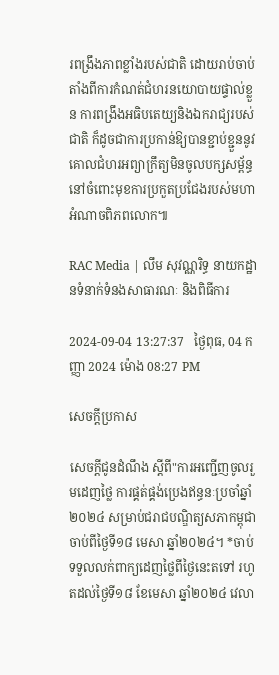រពង្រឹងភាពខ្លាំងរបស់ជាតិ ដោយរាប់ចាប់តាំងពីការកំណត់ជំហរនយោបាយផ្ទាល់ខ្លួន ការពង្រឹងអធិបតេយ្យនិងឯករាជ្យរបស់ជាតិ ក៏ដូចជាការប្រកាន់ឱ្យបានខ្ជាប់ខ្ជួននូវ គោលជំហរអព្យាក្រឹត្យមិនចូលបក្សសម្ព័ន្ធ នៅចំពោះមុខការប្រកួតប្រជែងរបស់មហាអំណាចពិភពលោក៕

RAC Media | លឹម សុវណ្ណរិទ្ធ នាយកដ្ឋានទំនាក់ទំនងសាធារណៈ និងពិធីការ

2024-09-04 13:27:37   ថ្ងៃពុធ, 04 កញ្ញា 2024 ម៉ោង 08:27 PM

សេចក្តីប្រកាស

សេចក្ដីជូនដំណឹង ស្តីពី"ការអញ្ជើញចូលរួមដេញថ្លៃ ការផ្គត់ផ្គង់ប្រេងឥន្ធនៈប្រចាំឆ្នាំ២០២៤ សម្រាប់ជរាជបណ្ឌិត្យសភាកម្ពុជា ចាប់ពីថ្ងៃទី១៨ មេសា ឆ្នាំ២០២៤។ *ចាប់ទទួលលក់ពាក្យដេញថ្លៃពីថ្ងៃនេះតទៅ រហូតដល់ថ្ងៃទី១៨ ខែមេសា ឆ្នាំ២០២៤ វេលា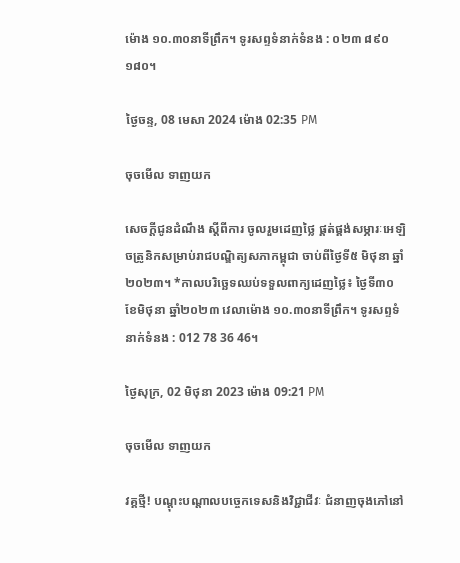ម៉ោង ១០.៣០នាទីព្រឹក។ ទូរសព្ទទំនាក់ទំនង : ០២៣ ៨៩០ ១៨០។

ថ្ងៃចន្ទ, 08 មេសា 2024 ម៉ោង 02:35 PM

ចុចមើល ទាញយក

សេចក្ដីជូនដំណឹង ស្តីពីការ ចូលរួមដេញថ្លៃ ផ្គត់ផ្គង់សម្ភារៈអេឡិចត្រូនិកសម្រាប់រាជបណ្ឌិត្យសភាកម្ពុជា ចាប់ពីថ្ងៃទី៥ មិថុនា ឆ្នាំ២០២៣។ *កាលបរិច្ឆេទឈប់ទទួលពាក្យដេញថ្លៃ៖ ថ្ងៃទី៣០ ខែមិថុនា ឆ្នាំ២០២៣ វេលាម៉ោង ១០.៣០នាទីព្រឹក។ ទូរសព្ទទំនាក់ទំនង : 012 78 36 46។

ថ្ងៃសុក្រ, 02 មិថុនា 2023 ម៉ោង 09:21 PM

ចុចមើល ទាញយក

វគ្គថ្មី! បណ្តុះបណ្តាលបច្ចេកទេសនិងវិជ្ជាជីវៈ ជំនាញចុងភៅនៅ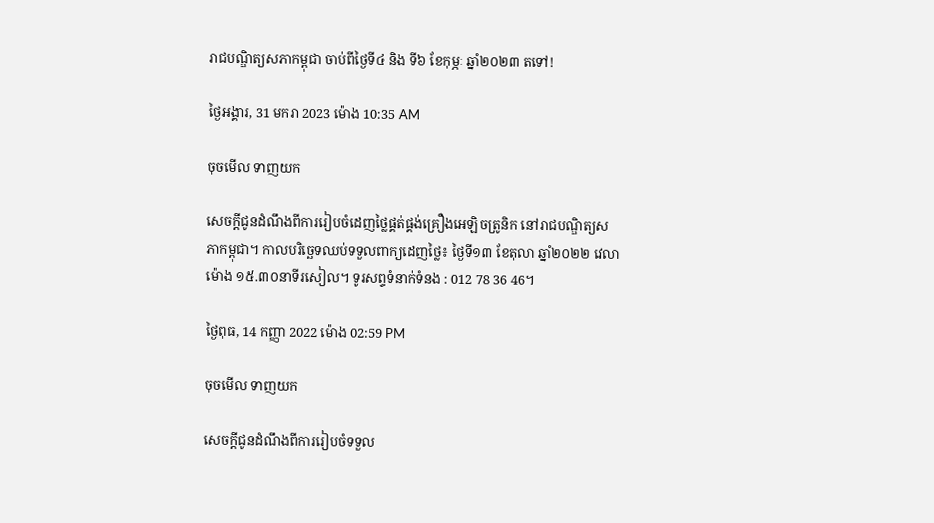រាជបណ្ឌិត្យសភាកម្ពុជា ចាប់ពីថ្ងៃទី៤ និង ទី៦ ខែកុម្ភៈ ឆ្នាំ២០២៣ តទៅ!

ថ្ងៃអង្គារ, 31 មករា 2023 ម៉ោង 10:35 AM

ចុចមើល ទាញយក

សេចក្ដីជូនដំណឹងពីការរៀបចំដេញថ្លៃផ្គត់ផ្គង់គ្រឿងអេឡិចត្រូនិក នៅរាជបណ្ឌិត្យសភាកម្ពុជា។ កាលបរិច្ឆេទឈប់ទទួលពាក្យដេញថ្លៃ៖ ថ្ងៃទី១៣ ខែតុលា ឆ្នាំ២០២២ វេលាម៉ោង ១៥.៣០នាទីរសៀល។ ទូរសព្ទទំនាក់ទំនង : 012 78 36 46។

ថ្ងៃពុធ, 14 កញ្ញា 2022 ម៉ោង 02:59 PM

ចុចមើល ទាញយក

សេចក្ដីជូនដំណឹងពីការរៀបចំទទួល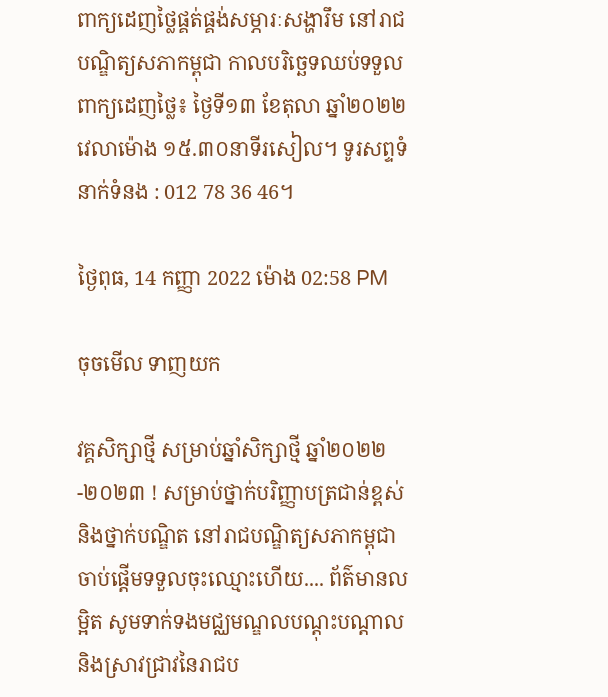ពាក្យដេញថ្លៃផ្គត់ផ្គង់សម្ភារៈសង្ហារឹម នៅរាជបណ្ឌិត្យសភាកម្ពុជា កាលបរិច្ឆេទឈប់ទទួលពាក្យដេញថ្លៃ៖ ថ្ងៃទី១៣ ខែតុលា ឆ្នាំ២០២២ វេលាម៉ោង ១៥.៣០នាទីរសៀល។ ទូរសព្ទទំនាក់ទំនង : 012 78 36 46។

ថ្ងៃពុធ, 14 កញ្ញា 2022 ម៉ោង 02:58 PM

ចុចមើល ទាញយក

វគ្គសិក្សាថ្មី សម្រាប់ឆ្នាំសិក្សាថ្មី ឆ្នាំ២០២២-២០២៣ ! សម្រាប់ថ្នាក់បរិញ្ញាបត្រជាន់ខ្ពស់ និងថ្នាក់បណ្ឌិត នៅរាជបណ្ឌិត្យសភាកម្ពុជា ចាប់ផ្តើមទទួលចុះឈ្មោះហើយ.... ព័ត៌មានលម្អិត សូមទាក់ទងមជ្ឈមណ្ឌលបណ្តុះបណ្តាលនិងស្រាវជ្រាវនៃរាជប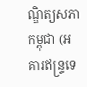ណ្ឌិត្យសភាកម្ពុជា (អគារឥន្រ្ទទេ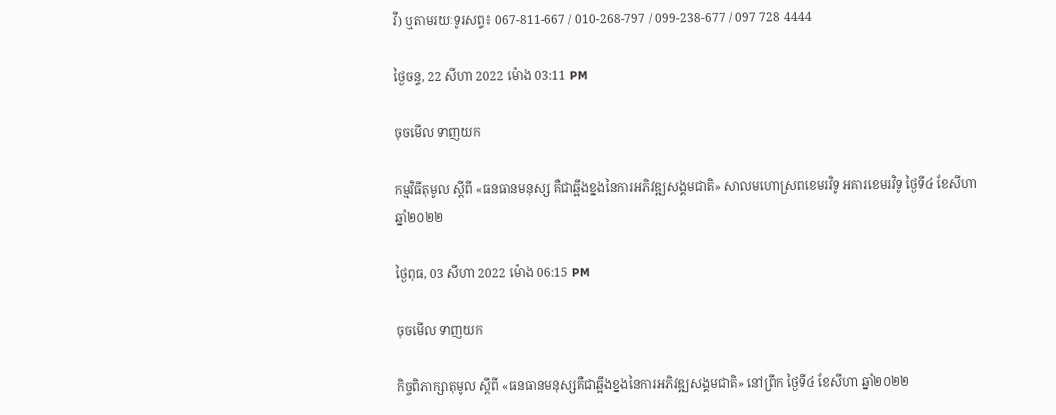វី) ឬតាមរយៈទូរសព្ទ៖ 067-811-667 / 010-268-797 / 099-238-677 / 097 728 4444

ថ្ងៃចន្ទ, 22 សីហា 2022 ម៉ោង 03:11 PM

ចុចមើល ទាញយក

កម្មវិធីតុមូល ស្ដីពី «ធនធានមនុស្ស គឺជាឆ្អឹងខ្នងនៃការអភិវឌ្ឍសង្គមជាតិ» សាលមហោស្រពខេមរវិទូ អគារខេមរវិទូ ថ្ងៃទី៤ ខែសីហា ឆ្នាំ២០២២

ថ្ងៃពុធ, 03 សីហា 2022 ម៉ោង 06:15 PM

ចុចមើល ទាញយក

កិច្ចពិភាក្សាតុមូល ស្ដីពី «ធនធានមនុស្សគឺជាឆ្អឹងខ្នងនៃការអភិវឌ្ឍសង្គមជាតិ» នៅព្រឹក ថ្ងៃទី៤ ខែសីហា ឆ្នាំ២០២២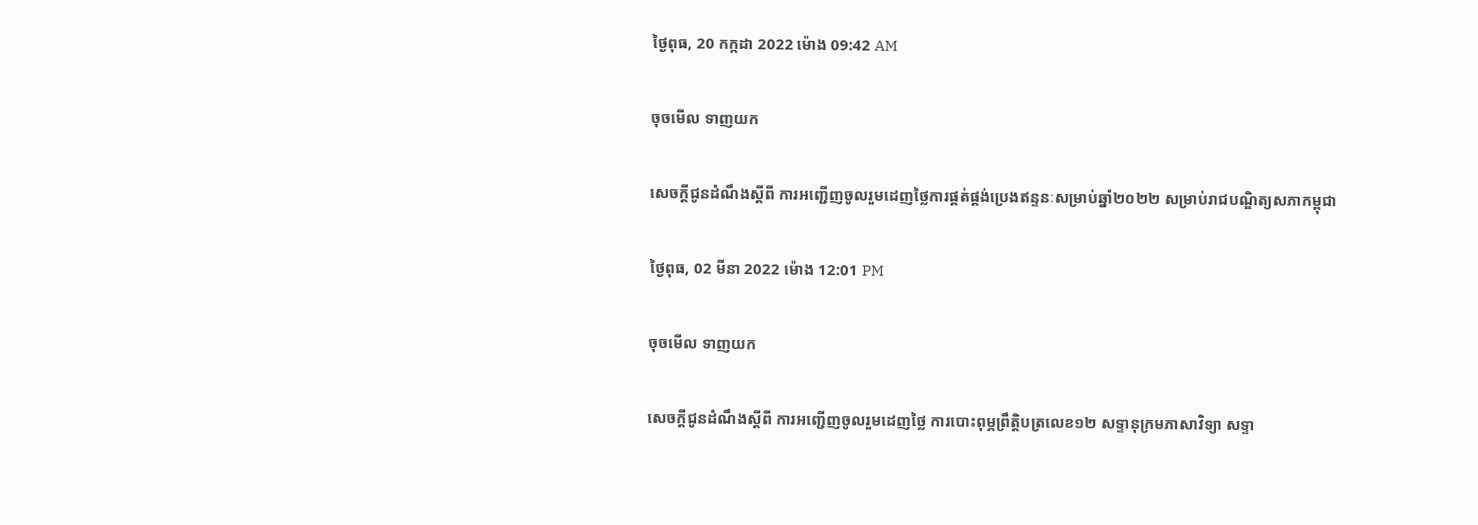ថ្ងៃពុធ, 20 កក្កដា 2022 ម៉ោង 09:42 AM

ចុចមើល ទាញយក

សេចក្តីជូនដំណឹងស្តីពី ការអញ្ជើញចូលរួមដេញថ្លៃការផ្គត់ផ្គង់ប្រេងឥន្ទនៈសម្រាប់ឆ្នាំ២០២២ សម្រាប់រាជបណ្ឌិត្យសភាកម្ពុជា

ថ្ងៃពុធ, 02 មីនា 2022 ម៉ោង 12:01 PM

ចុចមើល ទាញយក

សេចក្តីជូនដំណឹងស្តីពី ការអញ្ជើញចូលរួមដេញថ្លៃ ការបោះពុម្ភព្រឹត្តិបត្រលេខ១២ សទ្ទានុក្រមភាសាវិទ្យា សទ្ទា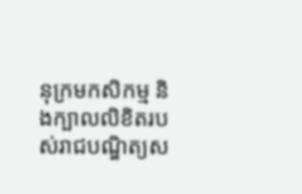នុក្រមកសិកម្ម និងក្បាលលិខិតរបស់រាជបណ្ឌិត្យស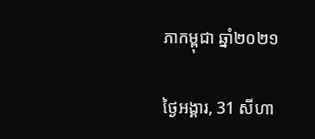ភាកម្ពុជា ឆ្នាំ២០២១

ថ្ងៃអង្គារ, 31 សីហា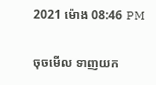2021 ម៉ោង 08:46 PM

ចុចមើល ទាញយក